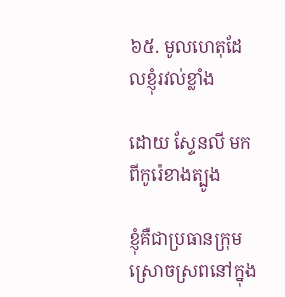៦៥. មូលហេតុដែលខ្ញុំរវល់ខ្លាំង

ដោយ ស្ទែនលី មកពីកូរ៉េខាងត្បូង

ខ្ញុំគឺជាប្រធានក្រុមស្រោចស្រពនៅក្នុង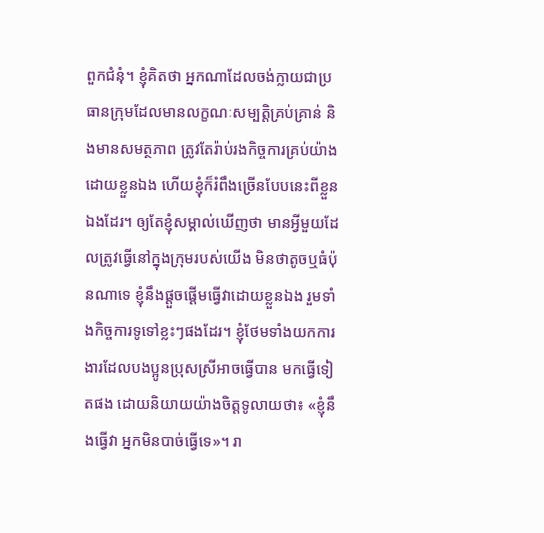ពួកជំនុំ។ ខ្ញុំគិតថា អ្នកណាដែលចង់ក្លាយជាប្រធានក្រុមដែលមានលក្ខណៈសម្បត្តិគ្រប់គ្រាន់ និងមានសមត្ថភាព ត្រូវតែរ៉ាប់រងកិច្ចការគ្រប់យ៉ាងដោយខ្លួនឯង ហើយខ្ញុំក៏រំពឹងច្រើនបែបនេះពីខ្លួនឯងដែរ។ ឲ្យតែខ្ញុំសម្គាល់ឃើញថា មានអ្វីមួយដែលត្រូវធ្វើនៅក្នុងក្រុមរបស់យើង មិនថាតូចឬធំប៉ុនណាទេ ខ្ញុំនឹងផ្ដួចផ្ដើមធ្វើវាដោយខ្លួនឯង រួមទាំងកិច្ចការទូទៅខ្លះៗផងដែរ។ ខ្ញុំថែមទាំងយកការងារដែលបងប្អូនប្រុសស្រីអាចធ្វើបាន មកធ្វើទៀតផង ដោយនិយាយយ៉ាងចិត្តទូលាយថា៖ «ខ្ញុំនឹងធ្វើវា អ្នកមិនបាច់ធ្វើទេ»។ រា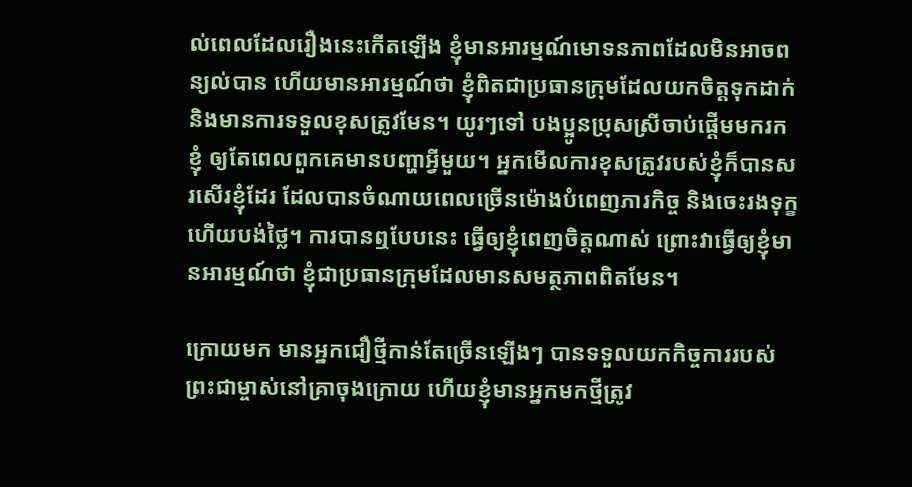ល់ពេលដែលរឿងនេះកើតឡើង ខ្ញុំមានអារម្មណ៍មោទនភាពដែលមិនអាចពន្យល់បាន ហើយមានអារម្មណ៍ថា ខ្ញុំពិតជាប្រធានក្រុមដែលយកចិត្តទុកដាក់ និងមានការទទួលខុសត្រូវមែន។ យូរៗទៅ បងប្អូនប្រុសស្រីចាប់ផ្ដើមមករកខ្ញុំ ឲ្យតែពេលពួកគេមានបញ្ហាអ្វីមួយ។ អ្នកមើលការខុសត្រូវរបស់ខ្ញុំក៏បានសរសើរខ្ញុំដែរ ដែលបានចំណាយពេលច្រើនម៉ោងបំពេញភារកិច្ច និងចេះរងទុក្ខ ហើយបង់ថ្លៃ។ ការបានឮបែបនេះ ធ្វើឲ្យខ្ញុំពេញចិត្តណាស់ ព្រោះវាធ្វើឲ្យខ្ញុំមានអារម្មណ៍ថា ខ្ញុំជាប្រធានក្រុមដែលមានសមត្ថភាពពិតមែន។

ក្រោយមក មានអ្នកជឿថ្មីកាន់តែច្រើនឡើងៗ បានទទួលយកកិច្ចការរបស់ព្រះជាម្ចាស់នៅគ្រាចុងក្រោយ ហើយខ្ញុំមានអ្នកមកថ្មីត្រូវ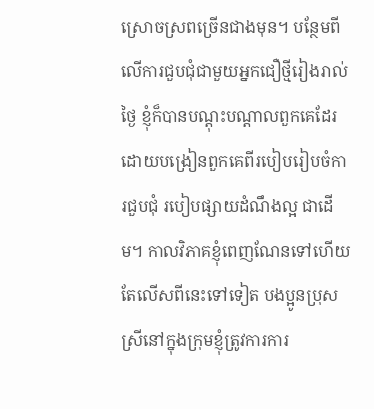ស្រោចស្រពច្រើនជាងមុន។ បន្ថែមពីលើការជួបជុំជាមួយអ្នកជឿថ្មីរៀងរាល់ថ្ងៃ ខ្ញុំក៏បានបណ្ដុះបណ្ដាលពួកគេដែរ ដោយបង្រៀនពួកគេពីរបៀបរៀបចំការជួបជុំ របៀបផ្សាយដំណឹងល្អ ជាដើម។ កាលវិភាគខ្ញុំពេញណែនទៅហើយ តែលើសពីនេះទៅទៀត បងប្អូនប្រុសស្រីនៅក្នុងក្រុមខ្ញុំត្រូវការការ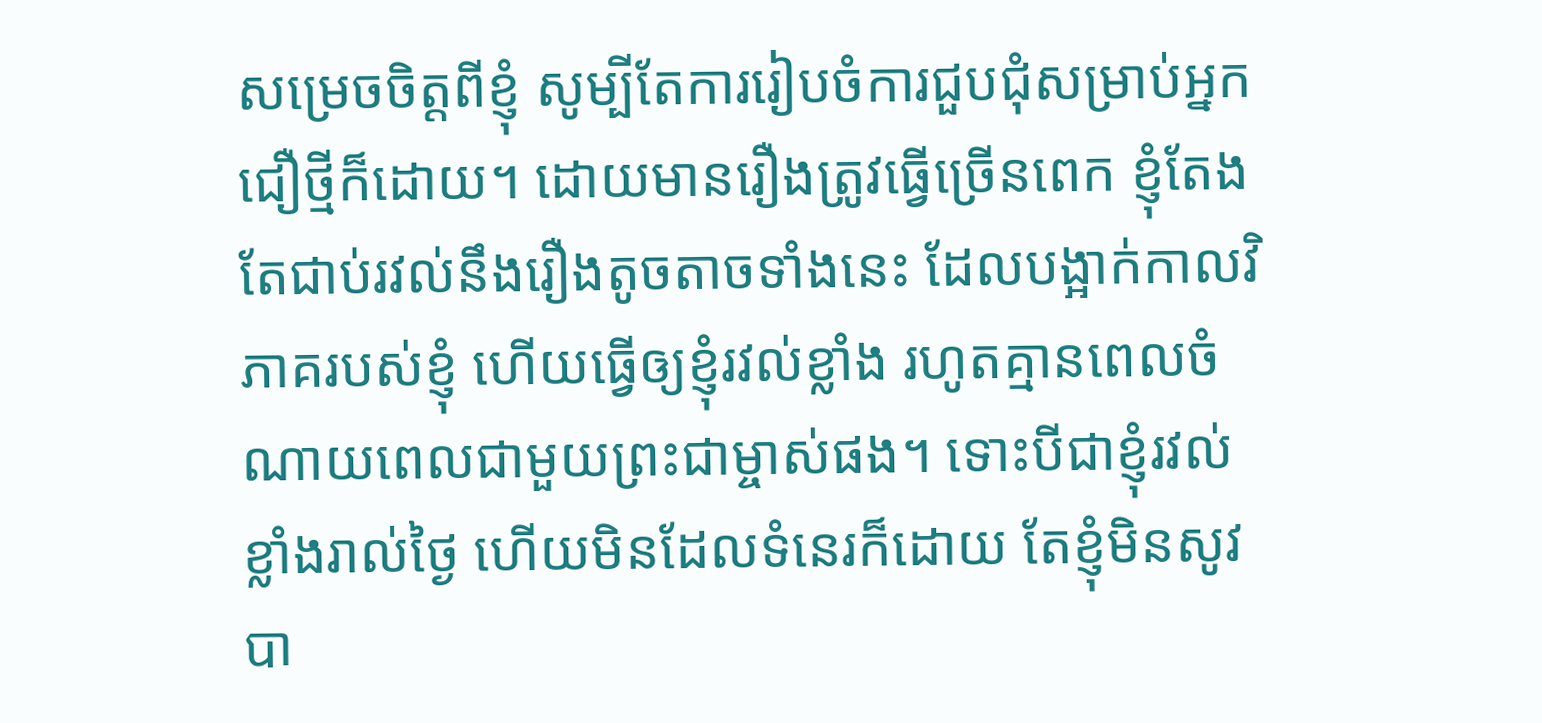សម្រេចចិត្តពីខ្ញុំ សូម្បីតែការរៀបចំការជួបជុំសម្រាប់អ្នកជឿថ្មីក៏ដោយ។ ដោយមានរឿងត្រូវធ្វើច្រើនពេក ខ្ញុំតែងតែជាប់រវល់នឹងរឿងតូចតាចទាំងនេះ ដែលបង្អាក់កាលវិភាគរបស់ខ្ញុំ ហើយធ្វើឲ្យខ្ញុំរវល់ខ្លាំង រហូតគ្មានពេលចំណាយពេលជាមួយព្រះជាម្ចាស់ផង។ ទោះបីជាខ្ញុំរវល់ខ្លាំងរាល់ថ្ងៃ ហើយមិនដែលទំនេរក៏ដោយ តែខ្ញុំមិនសូវបា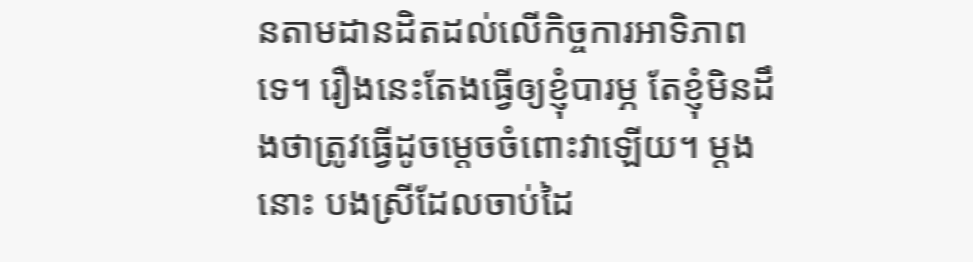នតាមដានដិតដល់លើកិច្ចការអាទិភាពទេ។ រឿងនេះតែងធ្វើឲ្យខ្ញុំបារម្ភ តែខ្ញុំមិនដឹងថាត្រូវធ្វើដូចម្ដេចចំពោះវាឡើយ។ ម្ដងនោះ បងស្រីដែលចាប់ដៃ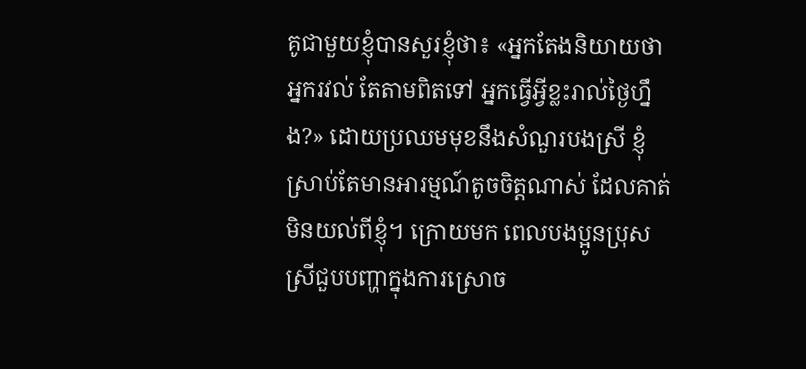គូជាមួយខ្ញុំបានសួរខ្ញុំថា៖ «អ្នកតែងនិយាយថាអ្នករវល់ តែតាមពិតទៅ អ្នកធ្វើអ្វីខ្លះរាល់ថ្ងៃហ្នឹង?» ដោយប្រឈមមុខនឹងសំណួរបងស្រី ខ្ញុំស្រាប់តែមានអារម្មណ៍តូចចិត្តណាស់ ដែលគាត់មិនយល់ពីខ្ញុំ។ ក្រោយមក ពេលបងប្អូនប្រុសស្រីជួបបញ្ហាក្នុងការស្រោច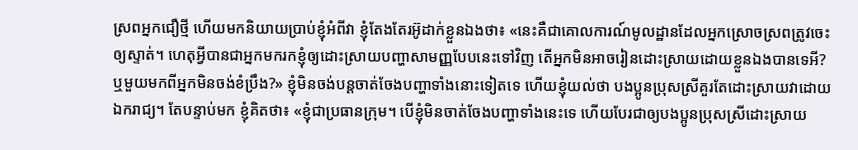ស្រពអ្នកជឿថ្មី ហើយមកនិយាយប្រាប់ខ្ញុំអំពីវា ខ្ញុំតែងតែរអ៊ូដាក់ខ្លួនឯងថា៖ «នេះគឺជាគោលការណ៍មូលដ្ឋានដែលអ្នកស្រោចស្រពត្រូវចេះឲ្យស្ទាត់។ ហេតុអ្វីបានជាអ្នកមករកខ្ញុំឲ្យដោះស្រាយបញ្ហាសាមញ្ញបែបនេះទៅវិញ តើអ្នកមិនអាចរៀនដោះស្រាយដោយខ្លួនឯងបានទេអី? ឬមួយមកពីអ្នកមិនចង់ខំប្រឹង?» ខ្ញុំមិនចង់បន្តចាត់ចែងបញ្ហាទាំងនោះទៀតទេ ហើយខ្ញុំយល់ថា បងប្អូនប្រុសស្រីគួរតែដោះស្រាយវាដោយឯករាជ្យ។ តែបន្ទាប់មក ខ្ញុំគិតថា៖ «ខ្ញុំជាប្រធានក្រុម។ បើខ្ញុំមិនចាត់ចែងបញ្ហាទាំងនេះទេ ហើយបែរជាឲ្យបងប្អូនប្រុសស្រីដោះស្រាយ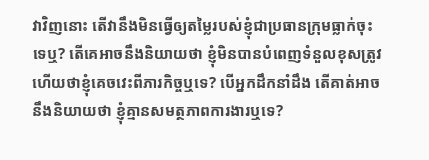វាវិញនោះ តើវានឹងមិនធ្វើឲ្យតម្លៃរបស់ខ្ញុំជាប្រធានក្រុមធ្លាក់ចុះទេឬ? តើគេអាចនឹងនិយាយថា ខ្ញុំមិនបានបំពេញទំនួលខុសត្រូវ ហើយថាខ្ញុំគេចវេះពីភារកិច្ចឬទេ? បើអ្នកដឹកនាំដឹង តើគាត់អាចនឹងនិយាយថា ខ្ញុំគ្មានសមត្ថភាពការងារឬទេ?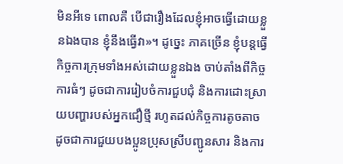មិនអីទេ ពោលគឺ បើជារឿងដែលខ្ញុំអាចធ្វើដោយខ្លួនឯងបាន ខ្ញុំនឹងធ្វើវា»។ ដូច្នេះ ភាគច្រើន ខ្ញុំបន្តធ្វើកិច្ចការក្រុមទាំងអស់ដោយខ្លួនឯង ចាប់តាំងពីកិច្ចការធំៗ ដូចជាការរៀបចំការជួបជុំ និងការដោះស្រាយបញ្ហារបស់អ្នកជឿថ្មី រហូតដល់កិច្ចការតូចតាច ដូចជាការជួយបងប្អូនប្រុសស្រីបញ្ជូនសារ និងការ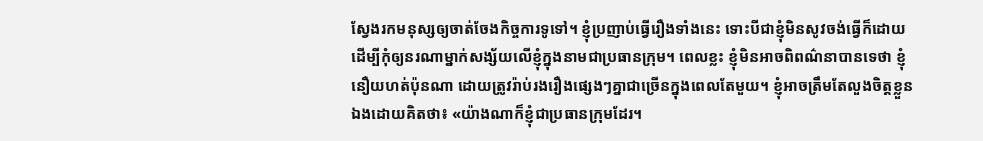ស្វែងរកមនុស្សឲ្យចាត់ចែងកិច្ចការទូទៅ។ ខ្ញុំប្រញាប់ធ្វើរឿងទាំងនេះ ទោះបីជាខ្ញុំមិនសូវចង់ធ្វើក៏ដោយ ដើម្បីកុំឲ្យនរណាម្នាក់សង្ស័យលើខ្ញុំក្នុងនាមជាប្រធានក្រុម។ ពេលខ្លះ ខ្ញុំមិនអាចពិពណ៌នាបានទេថា ខ្ញុំនឿយហត់ប៉ុនណា ដោយត្រូវរ៉ាប់រងរឿងផ្សេងៗគ្នាជាច្រើនក្នុងពេលតែមួយ។ ខ្ញុំអាចត្រឹមតែលួងចិត្តខ្លួនឯងដោយគិតថា៖ «យ៉ាងណាក៏ខ្ញុំជាប្រធានក្រុមដែរ។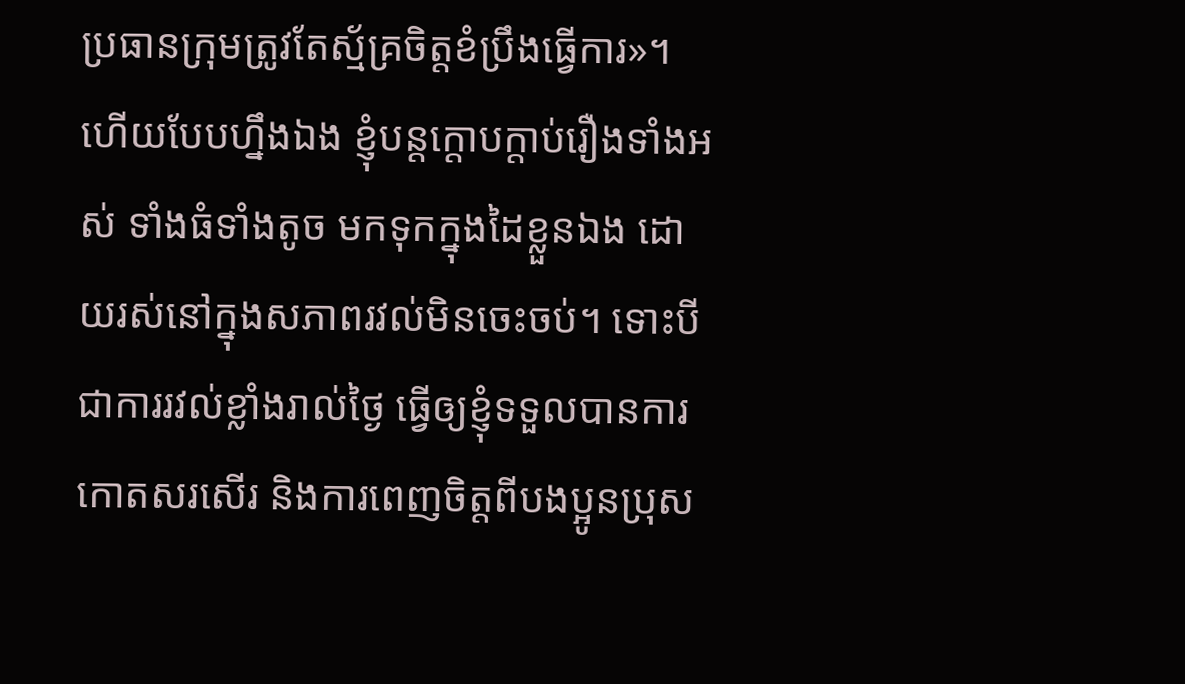ប្រធានក្រុមត្រូវតែស្ម័គ្រចិត្តខំប្រឹងធ្វើការ»។ ហើយបែបហ្នឹងឯង ខ្ញុំបន្តក្ដោបក្ដាប់រឿងទាំងអស់ ទាំងធំទាំងតូច មកទុកក្នុងដៃខ្លួនឯង ដោយរស់នៅក្នុងសភាពរវល់មិនចេះចប់។ ទោះបីជាការរវល់ខ្លាំងរាល់ថ្ងៃ ធ្វើឲ្យខ្ញុំទទួលបានការកោតសរសើរ និងការពេញចិត្តពីបងប្អូនប្រុស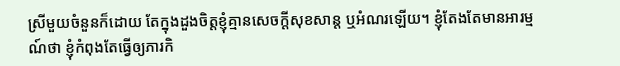ស្រីមួយចំនួនក៏ដោយ តែក្នុងដួងចិត្តខ្ញុំគ្មានសេចក្ដីសុខសាន្ត ឬអំណរឡើយ។ ខ្ញុំតែងតែមានអារម្មណ៍ថា ខ្ញុំកំពុងតែធ្វើឲ្យភារកិ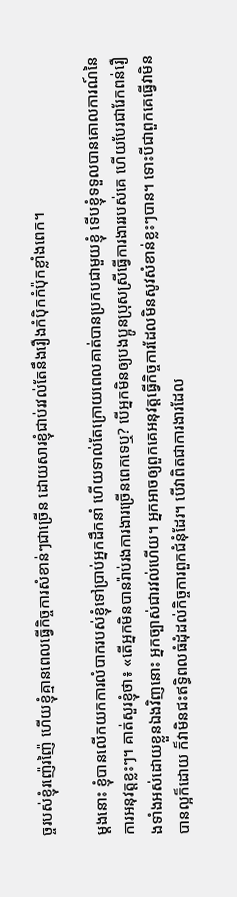ច្ចរបស់ខ្ញុំរញ៉េរញ៉ៃ ហើយខ្ញុំគ្មានពេលធ្វើកិច្ចការសំខាន់ៗជាច្រើន ដោយសារខ្ញុំជាប់រវល់តែនឹងរឿងកំប៉ិកកំប៉ុកខ្លាំងពេក។

ម្ដងនោះ ខ្ញុំបានលើកយកការលំបាករបស់ខ្ញុំទៅប្រាប់អ្នកដឹកនាំ ហើយទាល់តែក្រោយពេលគាត់បានប្រកបជាមួយខ្ញុំ ទើបខ្ញុំទទួលបានគោលការណ៍នៃការអនុវត្តខ្លះៗ។ គាត់សួរខ្ញុំថា៖ «តើអ្នកមិនបានរ៉ាប់រងការងារច្រើនពេកទេឬ? បើអ្នកមិនឲ្យបងប្អូនប្រុសស្រីធ្វើការងាររបស់គេ ហើយបែរជារែកពន់រឿងទាំងអស់ដោយខ្លួនឯងវិញនោះ អ្នកច្បាស់ជារវល់ហើយ។ អ្នកអាចឲ្យពួកគេអនុវត្តធ្វើកិច្ចការដែលមិនសូវសំខាន់ខ្លះៗបាន។ ទោះបីជាពួកគេធ្វើវាមិនបានល្អក៏ដោយ ក៏វាមិនជះឥទ្ធិពលធំដុំដល់កិច្ចការពួកជំនុំដែរ។ បើវាពិតជាការងារដែល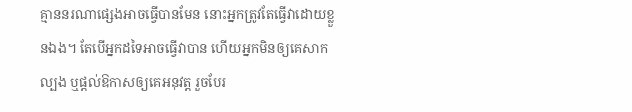គ្មាននរណាផ្សេងអាចធ្វើបានមែន នោះអ្នកត្រូវតែធ្វើវាដោយខ្លួនឯង។ តែបើអ្នកដទៃអាចធ្វើវាបាន ហើយអ្នកមិនឲ្យគេសាកល្បង ឬផ្ដល់ឱកាសឲ្យគេអនុវត្ត រួចបែរ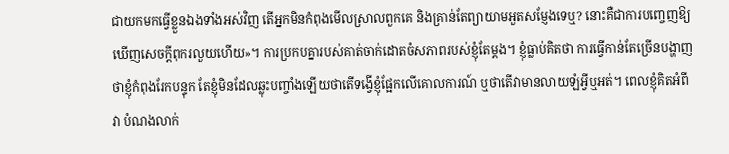ជាយកមកធ្វើខ្លួនឯងទាំងអស់វិញ តើអ្នកមិនកំពុងមើលស្រាលពួកគេ និងគ្រាន់តែព្យាយាមអួតសម្ញែងទេឬ? នោះគឺជាការបញ្ចេញឱ្យឃើញសេចក្ដីពុករលួយហើយ»។ ការប្រកបគ្នារបស់គាត់ចាក់ដោតចំសភាពរបស់ខ្ញុំតែម្ដង។ ខ្ញុំធ្លាប់គិតថា ការធ្វើកាន់តែច្រើនបង្ហាញថាខ្ញុំកំពុងរែកបន្ទុក តែខ្ញុំមិនដែលឆ្លុះបញ្ចាំងឡើយថាតើទង្វើខ្ញុំផ្អែកលើគោលការណ៍ ឬថាតើវាមានលាយឡំអ្វីឬអត់។ ពេលខ្ញុំគិតអំពីវា បំណងលាក់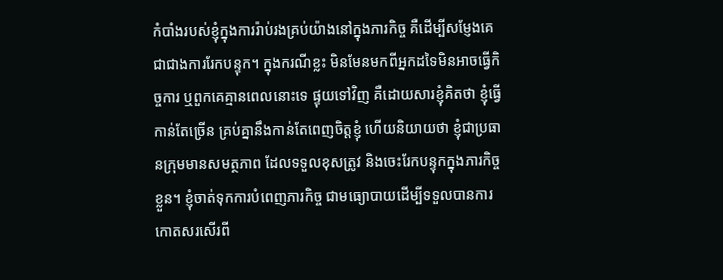កំបាំងរបស់ខ្ញុំក្នុងការរ៉ាប់រងគ្រប់យ៉ាងនៅក្នុងភារកិច្ច គឺដើម្បីសម្ញែងគេ ជាជាងការរែកបន្ទុក។ ក្នុងករណីខ្លះ មិនមែនមកពីអ្នកដទៃមិនអាចធ្វើកិច្ចការ ឬពួកគេគ្មានពេលនោះទេ ផ្ទុយទៅវិញ គឺដោយសារខ្ញុំគិតថា ខ្ញុំធ្វើកាន់តែច្រើន គ្រប់គ្នានឹងកាន់តែពេញចិត្តខ្ញុំ ហើយនិយាយថា ខ្ញុំជាប្រធានក្រុមមានសមត្ថភាព ដែលទទួលខុសត្រូវ និងចេះរែកបន្ទុកក្នុងភារកិច្ចខ្លួន។ ខ្ញុំចាត់ទុកការបំពេញភារកិច្ច ជាមធ្យោបាយដើម្បីទទួលបានការកោតសរសើរពី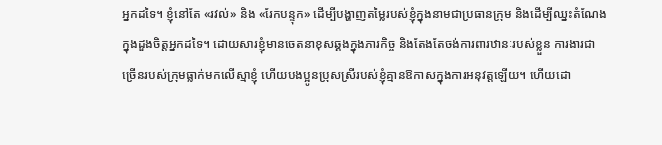អ្នកដទៃ។ ខ្ញុំនៅតែ «រវល់» និង «រែកបន្ទុក» ដើម្បីបង្ហាញតម្លៃរបស់ខ្ញុំក្នុងនាមជាប្រធានក្រុម និងដើម្បីឈ្នះតំណែងក្នុងដួងចិត្តអ្នកដទៃ។ ដោយសារខ្ញុំមានចេតនាខុសឆ្គងក្នុងភារកិច្ច និងតែងតែចង់ការពារឋានៈរបស់ខ្លួន ការងារជាច្រើនរបស់ក្រុមធ្លាក់មកលើស្មាខ្ញុំ ហើយបងប្អូនប្រុសស្រីរបស់ខ្ញុំគ្មានឱកាសក្នុងការអនុវត្តឡើយ។ ហើយដោ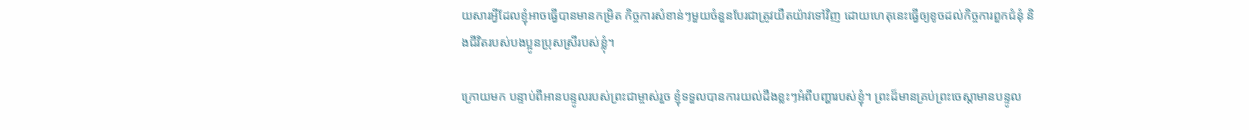យសារអ្វីដែលខ្ញុំអាចធ្វើបានមានកម្រិត កិច្ចការសំខាន់ៗមួយចំនួនបែរជាត្រូវយឺតយ៉ាវទៅវិញ ដោយហេតុនេះធ្វើឲ្យខូចដល់កិច្ចការពួកជំនុំ និងជីវិតរបស់បងប្អូនប្រុសស្រីរបស់ខ្លុំ។

ក្រោយមក បន្ទាប់ពីអានបន្ទូលរបស់ព្រះជាម្ចាស់រួច ខ្ញុំទទួលបានការយល់ដឹងខ្លះៗអំពីបញ្ហារបស់ខ្ញុំ។ ព្រះដ៏មានគ្រប់ព្រះចេស្ដាមានបន្ទូល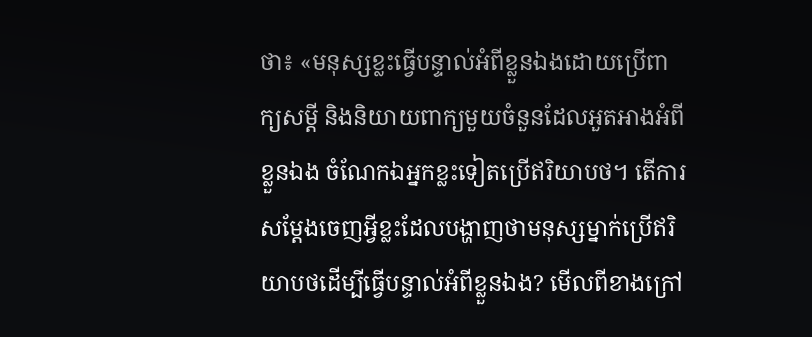ថា៖ «មនុស្សខ្លះធ្វើបន្ទាល់អំពីខ្លួនឯងដោយប្រើពាក្យសម្ដី និងនិយាយពាក្យមួយចំនួនដែលអួតអាងអំពីខ្លួនឯង ចំណែកឯអ្នកខ្លះទៀតប្រើឥរិយាបថ។ តើការសម្ដែងចេញអ្វីខ្លះដែលបង្ហាញថាមនុស្សម្នាក់ប្រើឥរិយាបថដើម្បីធ្វើបន្ទាល់អំពីខ្លួនឯង? មើលពីខាងក្រៅ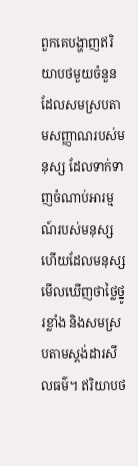ពួកគេបង្ហាញឥរិយាបថមួយចំនួនដែលសមស្របតាមសញ្ញាណរបស់មនុស្ស ដែលទាក់ទាញចំណាប់អារម្មណ៍របស់មនុស្ស ហើយដែលមនុស្សមើលឃើញថាថ្លៃថ្នូរខ្លាំង និងសមស្របតាមស្តង់ដារសីលធម៌។ ឥរិយាបថ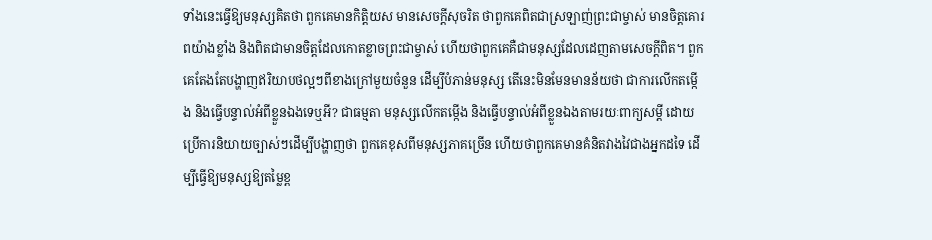ទាំងនេះធ្វើឱ្យមនុស្សគិតថា ពួកគេមានកិត្តិយស មានសេចក្ដីសុចរិត ថាពួកគេពិតជាស្រឡាញ់ព្រះជាម្ចាស់ មានចិត្តគោរពយ៉ាងខ្លាំង និងពិតជាមានចិត្តដែលកោតខ្លាចព្រះជាម្ចាស់ ហើយថាពួកគេគឺជាមនុស្សដែលដេញតាមសេចក្ដីពិត។ ពួកគេតែងតែបង្ហាញឥរិយាបថល្អៗពីខាងក្រៅមួយចំនួន ដើម្បីបំភាន់មនុស្ស តើនេះមិនមែនមានន័យថា ជាការលើកតម្កើង និងធ្វើបន្ទាល់អំពីខ្លួនឯងទេឬអី? ជាធម្មតា មនុស្សលើកតម្កើង និងធ្វើបន្ទាល់អំពីខ្លួនឯងតាមរយៈពាក្យសម្ដី ដោយប្រើការនិយាយច្បាស់ៗដើម្បីបង្ហាញថា ពួកគេខុសពីមនុស្សភាគច្រើន ហើយថាពួកគេមានគំនិតវាងវៃជាងអ្នកដទៃ ដើម្បីធ្វើឱ្យមនុស្សឱ្យតម្លៃខ្ព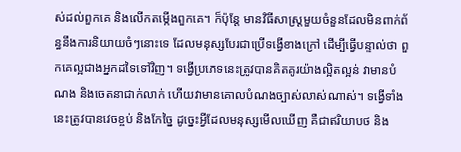ស់ដល់ពួកគេ និងលើកតម្កើងពួកគេ។ ក៏ប៉ុន្តែ មានវិធីសាស្ត្រមួយចំនួនដែលមិនពាក់ព័ន្ធនឹងការនិយាយចំៗនោះទេ ដែលមនុស្សបែរជាប្រើទង្វើខាងក្រៅ ដើម្បីធ្វើបន្ទាល់ថា ពួកគេល្អជាងអ្នកដទៃទៅវិញ។ ទង្វើប្រភេទនេះត្រូវបានគិតគូរយ៉ាងល្អិតល្អន់ វាមានបំណង និងចេតនាជាក់លាក់ ហើយវាមានគោលបំណងច្បាស់លាស់ណាស់។ ទង្វើទាំងនេះត្រូវបានវេចខ្ចប់ និងកែច្នៃ ដូច្នេះអ្វីដែលមនុស្សមើលឃើញ គឺជាឥរិយាបថ និង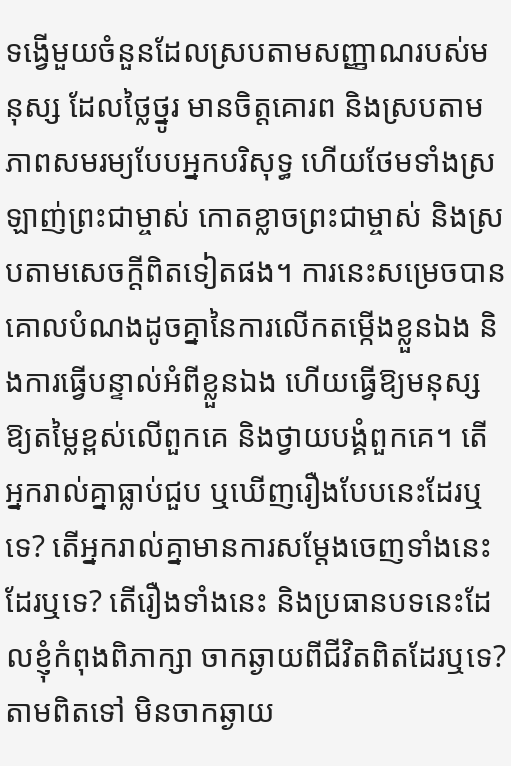ទង្វើមួយចំនួនដែលស្របតាមសញ្ញាណរបស់មនុស្ស ដែលថ្លៃថ្នូរ មានចិត្តគោរព និងស្របតាមភាពសមរម្យបែបអ្នកបរិសុទ្ធ ហើយថែមទាំងស្រឡាញ់ព្រះជាម្ចាស់ កោតខ្លាចព្រះជាម្ចាស់ និងស្របតាមសេចក្ដីពិតទៀតផង។ ការនេះសម្រេចបានគោលបំណងដូចគ្នានៃការលើកតម្កើងខ្លួនឯង និងការធ្វើបន្ទាល់អំពីខ្លួនឯង ហើយធ្វើឱ្យមនុស្សឱ្យតម្លៃខ្ពស់លើពួកគេ និងថ្វាយបង្គំពួកគេ។ តើអ្នករាល់គ្នាធ្លាប់ជួប ឬឃើញរឿងបែបនេះដែរឬទេ? តើអ្នករាល់គ្នាមានការសម្ដែងចេញទាំងនេះដែរឬទេ? តើរឿងទាំងនេះ និងប្រធានបទនេះដែលខ្ញុំកំពុងពិភាក្សា ចាកឆ្ងាយពីជីវិតពិតដែរឬទេ? តាមពិតទៅ មិនចាកឆ្ងាយ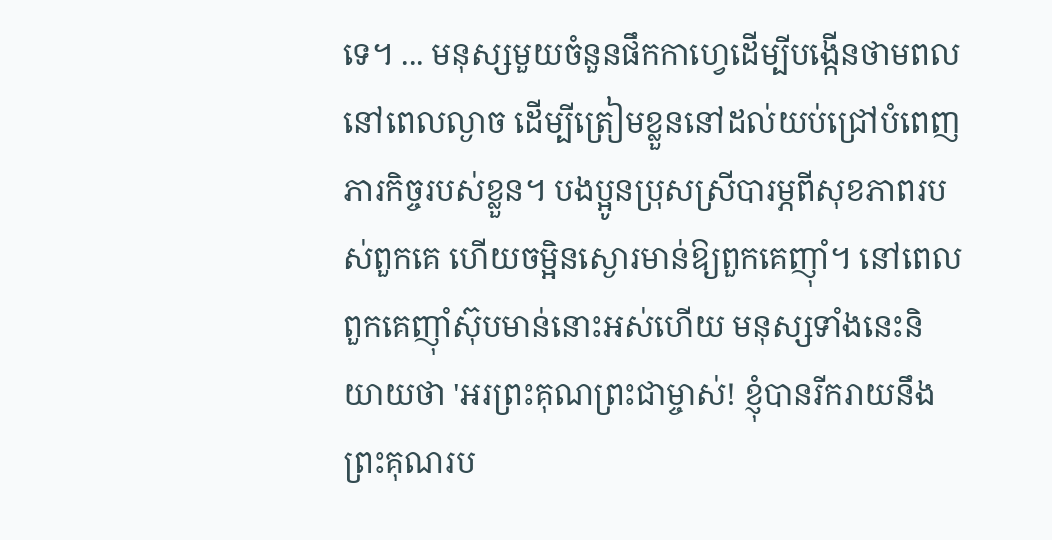ទេ។ ... មនុស្សមួយចំនួនផឹកកាហ្វេដើម្បីបង្កើនថាមពលនៅពេលល្ងាច ដើម្បីត្រៀមខ្លួននៅដល់យប់ជ្រៅបំពេញភារកិច្ចរបស់ខ្លួន។ បងប្អូនប្រុសស្រីបារម្ភពីសុខភាពរបស់ពួកគេ ហើយចម្អិនស្ងោរមាន់ឱ្យពួកគេញ៉ាំ។ នៅពេលពួកគេញ៉ាំស៊ុបមាន់នោះអស់ហើយ មនុស្សទាំងនេះនិយាយថា 'អរព្រះគុណព្រះជាម្ចាស់! ខ្ញុំបានរីករាយនឹងព្រះគុណរប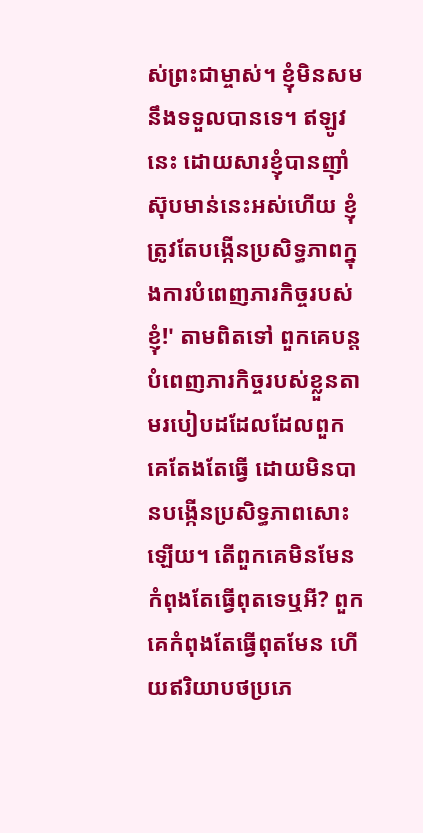ស់ព្រះជាម្ចាស់។ ខ្ញុំមិនសមនឹងទទួលបានទេ។ ឥឡូវនេះ ដោយសារខ្ញុំបានញ៉ាំស៊ុបមាន់នេះអស់ហើយ ខ្ញុំត្រូវតែបង្កើនប្រសិទ្ធភាពក្នុងការបំពេញភារកិច្ចរបស់ខ្ញុំ!' តាមពិតទៅ ពួកគេបន្តបំពេញភារកិច្ចរបស់ខ្លួនតាមរបៀបដដែលដែលពួកគេតែងតែធ្វើ ដោយមិនបានបង្កើនប្រសិទ្ធភាពសោះឡើយ។ តើពួកគេមិនមែនកំពុងតែធ្វើពុតទេឬអី? ពួកគេកំពុងតែធ្វើពុតមែន ហើយឥរិយាបថប្រភេ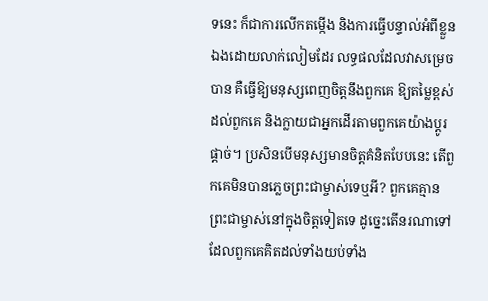ទនេះ ក៏ជាការលើកតម្កើង និងការធ្វើបន្ទាល់អំពីខ្លួនឯងដោយលាក់លៀមដែរ លទ្ធផលដែលវាសម្រេចបាន គឺធ្វើឱ្យមនុស្សពេញចិត្តនឹងពួកគេ ឱ្យតម្លៃខ្ពស់ដល់ពួកគេ និងក្លាយជាអ្នកដើរតាមពួកគេយ៉ាងប្តូរផ្ដាច់។ ប្រសិនបើមនុស្សមានចិត្តគំនិតបែបនេះ តើពួកគេមិនបានភ្លេចព្រះជាម្ចាស់ទេឬអី? ពួកគេគ្មានព្រះជាម្ចាស់នៅក្នុងចិត្តទៀតទេ ដូច្នេះតើនរណាទៅដែលពួកគេគិតដល់ទាំងយប់ទាំង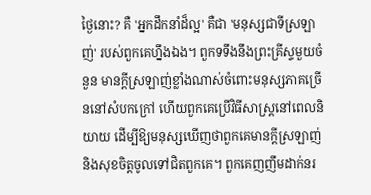ថ្ងៃនោះ? គឺ 'អ្នកដឹកនាំដ៏ល្អ' គឺជា 'មនុស្សជាទីស្រឡាញ់' របស់ពួកគេហ្នឹងឯង។ ពួកទទឹងនឹងព្រះគ្រីស្ទមួយចំនួន មានក្ដីស្រឡាញ់ខ្លាំងណាស់ចំពោះមនុស្សភាគច្រើននៅសំបកក្រៅ ហើយពួកគេប្រើវិធីសាស្ត្រនៅពេលនិយាយ ដើម្បីឱ្យមនុស្សឃើញថាពួកគេមានក្ដីស្រឡាញ់ និងសុខចិត្តចូលទៅជិតពួកគេ។ ពួកគេញញឹមដាក់នរ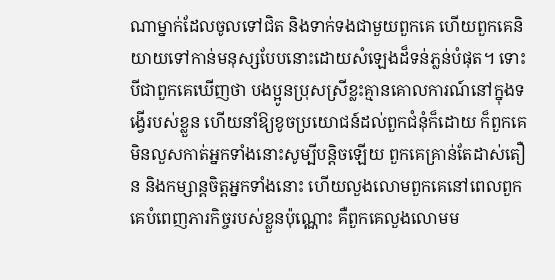ណាម្នាក់ដែលចូលទៅជិត និងទាក់ទងជាមួយពួកគេ ហើយពួកគេនិយាយទៅកាន់មនុស្សបែបនោះដោយសំឡេងដ៏ទន់ភ្លន់បំផុត។ ទោះបីជាពួកគេឃើញថា បងប្អូនប្រុសស្រីខ្លះគ្មានគោលការណ៍នៅក្នុងទង្វើរបស់ខ្លួន ហើយនាំឱ្យខូចប្រយោជន៍ដល់ពួកជំនុំក៏ដោយ ក៏ពួកគេមិនលួសកាត់អ្នកទាំងនោះសូម្បីបន្តិចឡើយ ពួកគេគ្រាន់តែដាស់តឿន និងកម្សាន្តចិត្តអ្នកទាំងនោះ ហើយលួងលោមពួកគេនៅពេលពួកគេបំពេញភារកិច្ចរបស់ខ្លួនប៉ុណ្ណោះ គឺពួកគេលួងលោមម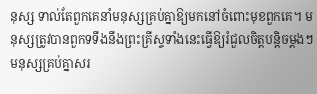នុស្ស ទាល់តែពួកគេនាំមនុស្សគ្រប់គ្នាឱ្យមកនៅចំពោះមុខពួកគេ។ មនុស្សត្រូវបានពួកទទឹងនឹងព្រះគ្រីស្ទទាំងនេះធ្វើឱ្យរំជួលចិត្តបន្តិចម្ដងៗ មនុស្សគ្រប់គ្នាសរ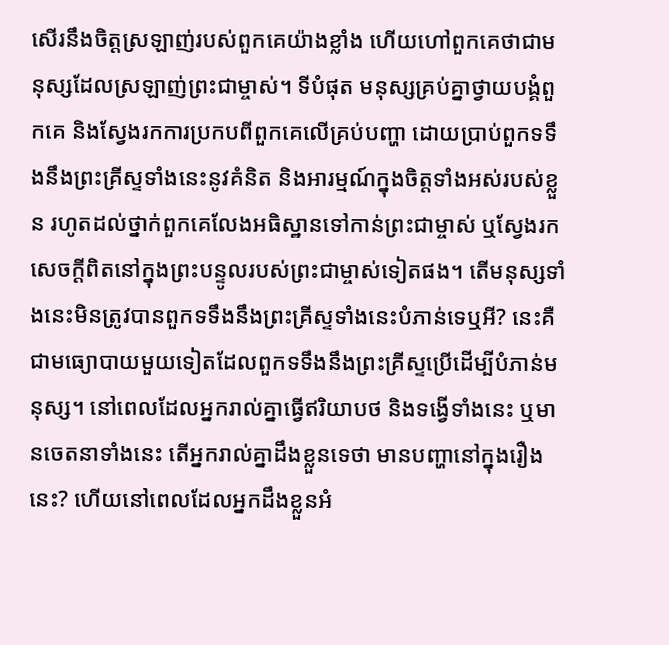សើរនឹងចិត្តស្រឡាញ់របស់ពួកគេយ៉ាងខ្លាំង ហើយហៅពួកគេថាជាមនុស្សដែលស្រឡាញ់ព្រះជាម្ចាស់។ ទីបំផុត មនុស្សគ្រប់គ្នាថ្វាយបង្គំពួកគេ និងស្វែងរកការប្រកបពីពួកគេលើគ្រប់បញ្ហា ដោយប្រាប់ពួកទទឹងនឹងព្រះគ្រីស្ទទាំងនេះនូវគំនិត និងអារម្មណ៍ក្នុងចិត្តទាំងអស់របស់ខ្លួន រហូតដល់ថ្នាក់ពួកគេលែងអធិស្ឋានទៅកាន់ព្រះជាម្ចាស់ ឬស្វែងរកសេចក្ដីពិតនៅក្នុងព្រះបន្ទូលរបស់ព្រះជាម្ចាស់ទៀតផង។ តើមនុស្សទាំងនេះមិនត្រូវបានពួកទទឹងនឹងព្រះគ្រីស្ទទាំងនេះបំភាន់ទេឬអី? នេះគឺជាមធ្យោបាយមួយទៀតដែលពួកទទឹងនឹងព្រះគ្រីស្ទប្រើដើម្បីបំភាន់មនុស្ស។ នៅពេលដែលអ្នករាល់គ្នាធ្វើឥរិយាបថ និងទង្វើទាំងនេះ ឬមានចេតនាទាំងនេះ តើអ្នករាល់គ្នាដឹងខ្លួនទេថា មានបញ្ហានៅក្នុងរឿងនេះ? ហើយនៅពេលដែលអ្នកដឹងខ្លួនអំ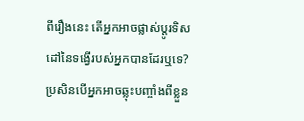ពីរឿងនេះ តើអ្នកអាចផ្លាស់ប្ដូរទិសដៅនៃទង្វើរបស់អ្នកបានដែរឬទេ? ប្រសិនបើអ្នកអាចឆ្លុះបញ្ចាំងពីខ្លួន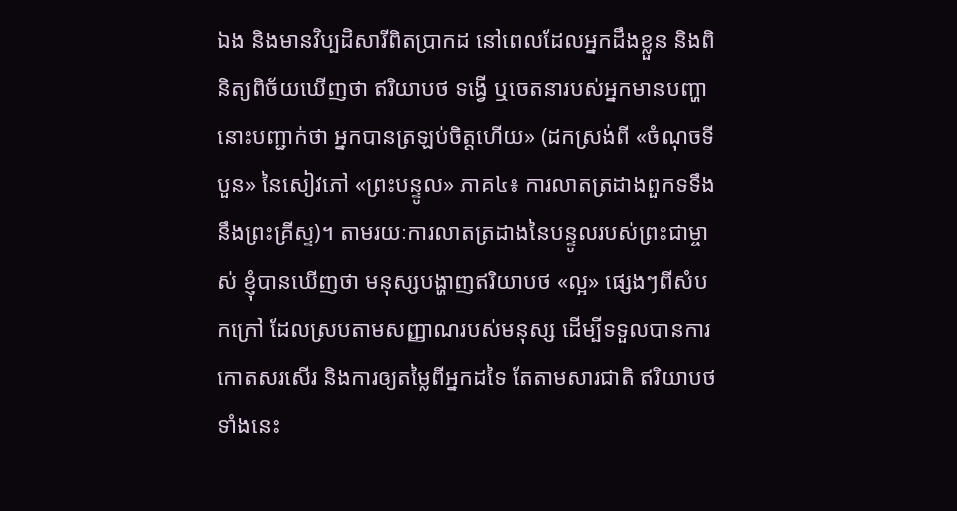ឯង និងមានវិប្បដិសារីពិតប្រាកដ នៅពេលដែលអ្នកដឹងខ្លួន និងពិនិត្យពិច័យឃើញថា ឥរិយាបថ ទង្វើ ឬចេតនារបស់អ្នកមានបញ្ហា នោះបញ្ជាក់ថា អ្នកបានត្រឡប់ចិត្តហើយ» (ដកស្រង់ពី «ចំណុចទីបួន» នៃសៀវភៅ «ព្រះបន្ទូល» ភាគ៤៖ ការលាតត្រដាងពួកទទឹងនឹងព្រះគ្រីស្ទ)។ តាមរយៈការលាតត្រដាងនៃបន្ទូលរបស់ព្រះជាម្ចាស់ ខ្ញុំបានឃើញថា មនុស្សបង្ហាញឥរិយាបថ «ល្អ» ផ្សេងៗពីសំបកក្រៅ ដែលស្របតាមសញ្ញាណរបស់មនុស្ស ដើម្បីទទួលបានការកោតសរសើរ និងការឲ្យតម្លៃពីអ្នកដទៃ តែតាមសារជាតិ ឥរិយាបថទាំងនេះ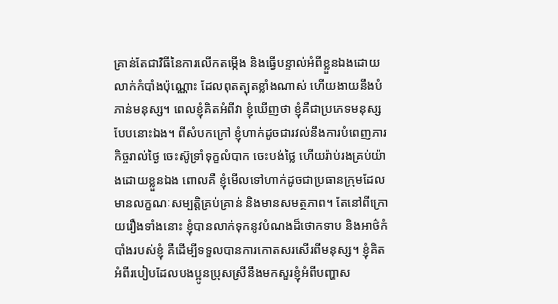គ្រាន់តែជាវិធីនៃការលើកតម្កើង និងធ្វើបន្ទាល់អំពីខ្លួនឯងដោយលាក់កំបាំងប៉ុណ្ណោះ ដែលពុតត្បុតខ្លាំងណាស់ ហើយងាយនឹងបំភាន់មនុស្ស។ ពេលខ្ញុំគិតអំពីវា ខ្ញុំឃើញថា ខ្ញុំគឺជាប្រភេទមនុស្សបែបនោះឯង។ ពីសំបកក្រៅ ខ្ញុំហាក់ដូចជារវល់នឹងការបំពេញភារកិច្ចរាល់ថ្ងៃ ចេះស៊ូទ្រាំទុក្ខលំបាក ចេះបង់ថ្លៃ ហើយរ៉ាប់រងគ្រប់យ៉ាងដោយខ្លួនឯង ពោលគឺ ខ្ញុំមើលទៅហាក់ដូចជាប្រធានក្រុមដែលមានលក្ខណៈសម្បត្តិគ្រប់គ្រាន់ និងមានសមត្ថភាព។ តែនៅពីក្រោយរឿងទាំងនោះ ខ្ញុំបានលាក់ទុកនូវបំណងដ៏ថោកទាប និងអាថ៌កំបាំងរបស់ខ្ញុំ គឺដើម្បីទទួលបានការកោតសរសើរពីមនុស្ស។ ខ្ញុំគិតអំពីរបៀបដែលបងប្អូនប្រុសស្រីនឹងមកសួរខ្ញុំអំពីបញ្ហាស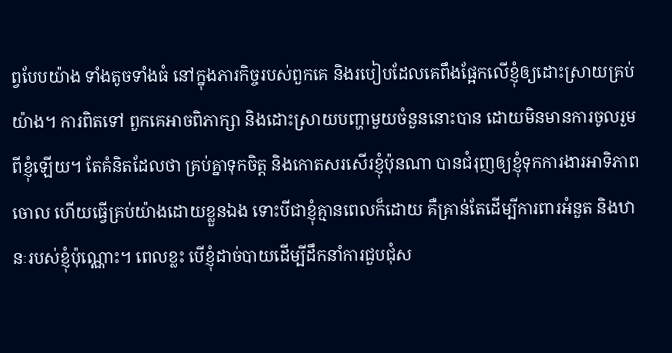ព្វបែបយ៉ាង ទាំងតូចទាំងធំ នៅក្នុងភារកិច្ចរបស់ពួកគេ និងរបៀបដែលគេពឹងផ្អែកលើខ្ញុំឲ្យដោះស្រាយគ្រប់យ៉ាង។ ការពិតទៅ ពួកគេអាចពិភាក្សា និងដោះស្រាយបញ្ហាមួយចំនួននោះបាន ដោយមិនមានការចូលរួមពីខ្ញុំឡើយ។ តែគំនិតដែលថា គ្រប់គ្នាទុកចិត្ត និងកោតសរសើរខ្ញុំប៉ុនណា បានជំរុញឲ្យខ្ញុំទុកការងារអាទិភាពចោល ហើយធ្វើគ្រប់យ៉ាងដោយខ្លួនឯង ទោះបីជាខ្ញុំគ្មានពេលក៏ដោយ គឺគ្រាន់តែដើម្បីការពារអំនួត និងឋានៈរបស់ខ្ញុំប៉ុណ្ណោះ។ ពេលខ្លះ បើខ្ញុំដាច់បាយដើម្បីដឹកនាំការជួបជុំស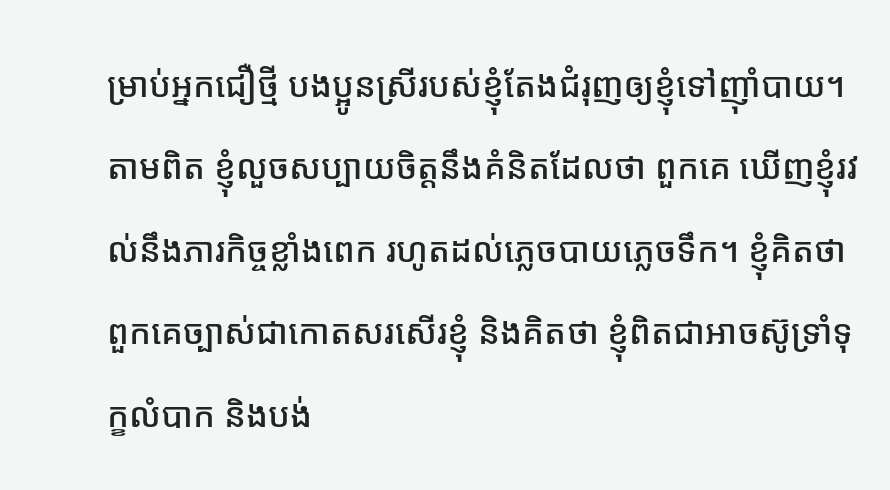ម្រាប់អ្នកជឿថ្មី បងប្អូនស្រីរបស់ខ្ញុំតែងជំរុញឲ្យខ្ញុំទៅញ៉ាំបាយ។ តាមពិត ខ្ញុំលួចសប្បាយចិត្តនឹងគំនិតដែលថា ពួកគេ ឃើញខ្ញុំរវល់នឹងភារកិច្ចខ្លាំងពេក រហូតដល់ភ្លេចបាយភ្លេចទឹក។ ខ្ញុំគិតថា ពួកគេច្បាស់ជាកោតសរសើរខ្ញុំ និងគិតថា ខ្ញុំពិតជាអាចស៊ូទ្រាំទុក្ខលំបាក និងបង់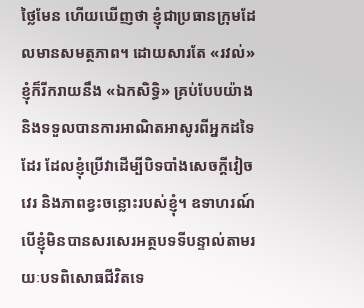ថ្លៃមែន ហើយឃើញថា ខ្ញុំជាប្រធានក្រុមដែលមានសមត្ថភាព។ ដោយសារតែ «រវល់» ខ្ញុំក៏រីករាយនឹង «ឯកសិទ្ធិ» គ្រប់បែបយ៉ាង និងទទួលបានការអាណិតអាសូរពីអ្នកដទៃដែរ ដែលខ្ញុំប្រើវាដើម្បីបិទបាំងសេចក្ដីវៀចវេរ និងភាពខ្វះចន្លោះរបស់ខ្ញុំ។ ឧទាហរណ៍ បើខ្ញុំមិនបានសរសេរអត្ថបទទីបន្ទាល់តាមរយៈបទពិសោធជីវិតទេ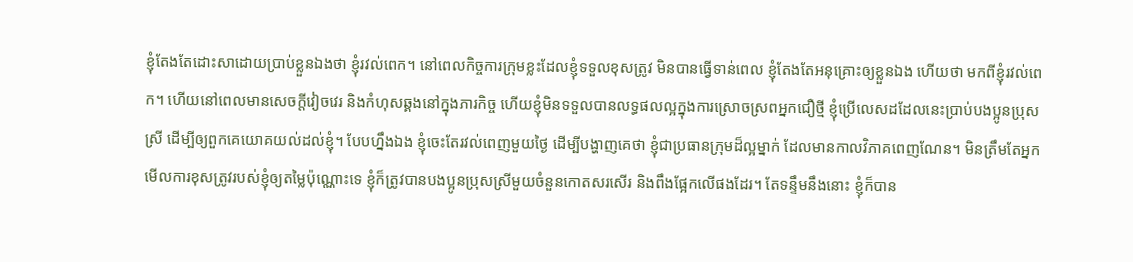ខ្ញុំតែងតែដោះសាដោយប្រាប់ខ្លួនឯងថា ខ្ញុំរវល់ពេក។ នៅពេលកិច្ចការក្រុមខ្លះដែលខ្ញុំទទួលខុសត្រូវ មិនបានធ្វើទាន់ពេល ខ្ញុំតែងតែអនុគ្រោះឲ្យខ្លួនឯង ហើយថា មកពីខ្ញុំរវល់ពេក។ ហើយនៅពេលមានសេចក្ដីវៀចវេរ និងកំហុសឆ្គងនៅក្នុងភារកិច្ច ហើយខ្ញុំមិនទទួលបានលទ្ធផលល្អក្នុងការស្រោចស្រពអ្នកជឿថ្មី ខ្ញុំប្រើលេសដដែលនេះប្រាប់បងប្អូនប្រុសស្រី ដើម្បីឲ្យពួកគេយោគយល់ដល់ខ្ញុំ។ បែបហ្នឹងឯង ខ្ញុំចេះតែរវល់ពេញមួយថ្ងៃ ដើម្បីបង្ហាញគេថា ខ្ញុំជាប្រធានក្រុមដ៏ល្អម្នាក់ ដែលមានកាលវិភាគពេញណែន។ មិនត្រឹមតែអ្នកមើលការខុសត្រូវរបស់ខ្ញុំឲ្យតម្លៃប៉ុណ្ណោះទេ ខ្ញុំក៏ត្រូវបានបងប្អូនប្រុសស្រីមួយចំនួនកោតសរសើរ និងពឹងផ្អែកលើផងដែរ។ តែទន្ទឹមនឹងនោះ ខ្ញុំក៏បាន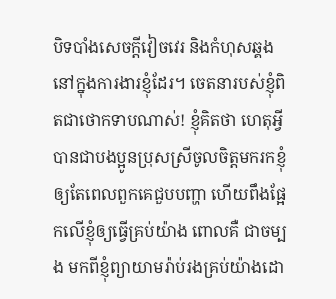បិទបាំងសេចក្ដីវៀចវេរ និងកំហុសឆ្គងនៅក្នុងការងារខ្ញុំដែរ។ ចេតនារបស់ខ្ញុំពិតជាថោកទាបណាស់! ខ្ញុំគិតថា ហេតុអ្វីបានជាបងប្អូនប្រុសស្រីចូលចិត្តមករកខ្ញុំ ឲ្យតែពេលពួកគេជួបបញ្ហា ហើយពឹងផ្អែកលើខ្ញុំឲ្យធ្វើគ្រប់យ៉ាង ពោលគឺ ជាចម្បង មកពីខ្ញុំព្យាយាមរ៉ាប់រងគ្រប់យ៉ាងដោ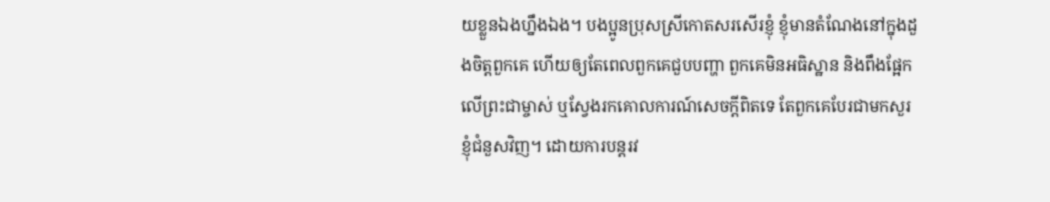យខ្លួនឯងហ្នឹងឯង។ បងប្អូនប្រុសស្រីកោតសរសើរខ្ញុំ ខ្ញុំមានតំណែងនៅក្នុងដួងចិត្តពួកគេ ហើយឲ្យតែពេលពួកគេជួបបញ្ហា ពួកគេមិនអធិស្ឋាន និងពឹងផ្អែកលើព្រះជាម្ចាស់ ឬស្វែងរកគោលការណ៍សេចក្តីពិតទេ តែពួកគេបែរជាមកសួរខ្ញុំជំនួសវិញ។ ដោយការបន្តរវ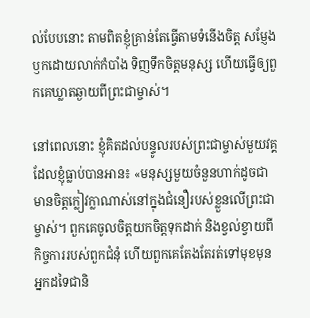ល់បែបនោះ តាមពិតខ្ញុំគ្រាន់តែធ្វើតាមទំនើងចិត្ត សម្ញែងឫកដោយលាក់កំបាំង ទិញទឹកចិត្តមនុស្ស ហើយធ្វើឲ្យពួកគេឃ្លាតឆ្ងាយពីព្រះជាម្ចាស់។

នៅពេលនោះ ខ្ញុំគិតដល់បន្ទូលរបស់ព្រះជាម្ចាស់មួយវគ្គដែលខ្ញុំធ្លាប់បានអាន៖ «មនុស្សមួយចំនួនហាក់ដូចជាមានចិត្តក្លៀវក្លាណាស់នៅក្នុងជំនឿរបស់ខ្លួនលើព្រះជាម្ចាស់។ ពួកគេចូលចិត្តយកចិត្តទុកដាក់ និងខ្វល់ខ្វាយពីកិច្ចការរបស់ពួកជំនុំ ហើយពួកគេតែងតែរត់ទៅមុខមុនអ្នកដទៃជានិ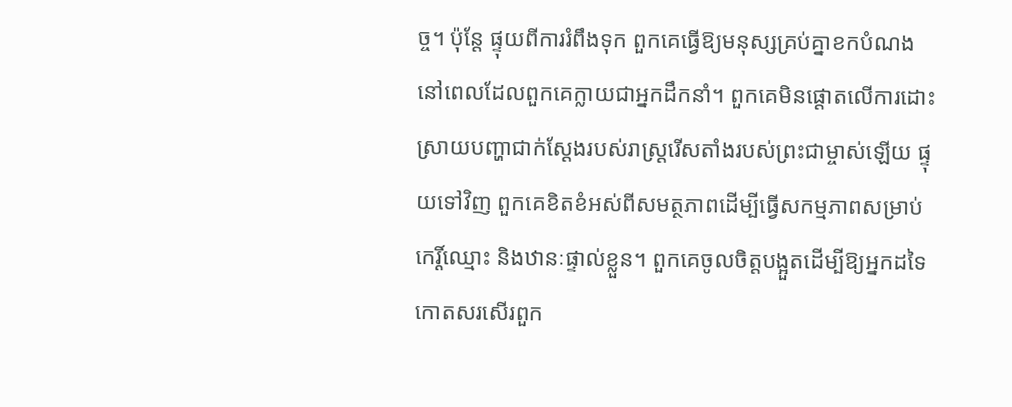ច្ច។ ប៉ុន្តែ ផ្ទុយពីការរំពឹងទុក ពួកគេធ្វើឱ្យមនុស្សគ្រប់គ្នាខកបំណង នៅពេលដែលពួកគេក្លាយជាអ្នកដឹកនាំ។ ពួកគេមិនផ្ដោតលើការដោះស្រាយបញ្ហាជាក់ស្ដែងរបស់រាស្ដ្ររើសតាំងរបស់ព្រះជាម្ចាស់ឡើយ ផ្ទុយទៅវិញ ពួកគេខិតខំអស់ពីសមត្ថភាពដើម្បីធ្វើសកម្មភាពសម្រាប់កេរ្តិ៍ឈ្មោះ និងឋានៈផ្ទាល់ខ្លួន។ ពួកគេចូលចិត្តបង្អួតដើម្បីឱ្យអ្នកដទៃកោតសរសើរពួក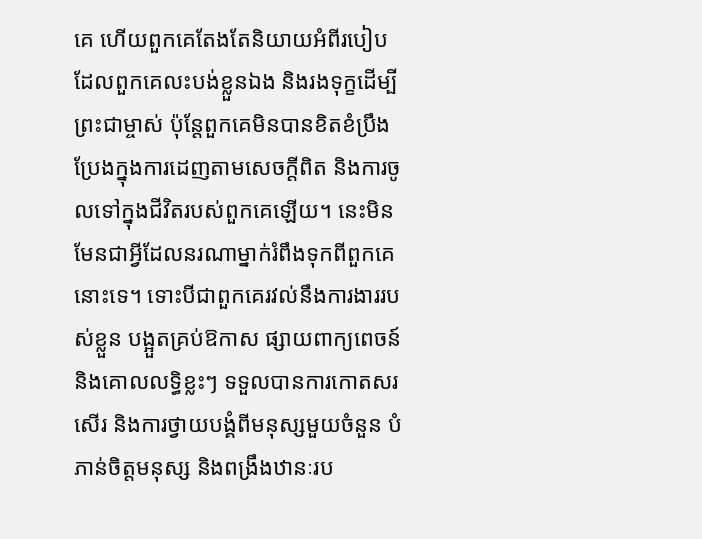គេ ហើយពួកគេតែងតែនិយាយអំពីរបៀបដែលពួកគេលះបង់ខ្លួនឯង និងរងទុក្ខដើម្បីព្រះជាម្ចាស់ ប៉ុន្តែពួកគេមិនបានខិតខំប្រឹងប្រែងក្នុងការដេញតាមសេចក្ដីពិត និងការចូលទៅក្នុងជីវិតរបស់ពួកគេឡើយ។ នេះមិនមែនជាអ្វីដែលនរណាម្នាក់រំពឹងទុកពីពួកគេនោះទេ។ ទោះបីជាពួកគេរវល់នឹងការងាររបស់ខ្លួន បង្អួតគ្រប់ឱកាស ផ្សាយពាក្យពេចន៍ និងគោលលទ្ធិខ្លះៗ ទទួលបានការកោតសរសើរ និងការថ្វាយបង្គំពីមនុស្សមួយចំនួន បំភាន់ចិត្តមនុស្ស និងពង្រឹងឋានៈរប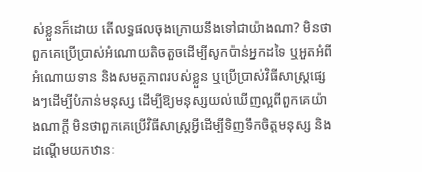ស់ខ្លួនក៏ដោយ តើលទ្ធផលចុងក្រោយនឹងទៅជាយ៉ាងណា? មិនថាពួកគេប្រើប្រាស់អំណោយតិចតួចដើម្បីសូកប៉ាន់អ្នកដទៃ ឬអួតអំពីអំណោយទាន និងសមត្ថភាពរបស់ខ្លួន ឬប្រើប្រាស់វិធីសាស្ត្រផ្សេងៗដើម្បីបំភាន់មនុស្ស ដើម្បីឱ្យមនុស្សយល់ឃើញល្អពីពួកគេយ៉ាងណាក្ដី មិនថាពួកគេប្រើវិធីសាស្ត្រអ្វីដើម្បីទិញទឹកចិត្តមនុស្ស និងដណ្ដើមយកឋានៈ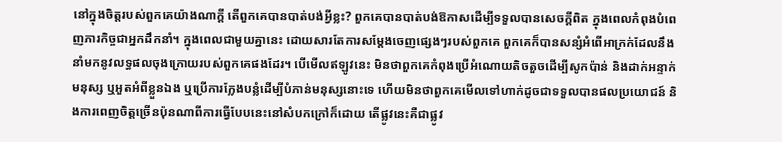នៅក្នុងចិត្តរបស់ពួកគេយ៉ាងណាក្ដី តើពួកគេបានបាត់បង់អ្វីខ្លះ? ពួកគេបានបាត់បង់ឱកាសដើម្បីទទួលបានសេចក្ដីពិត ក្នុងពេលកំពុងបំពេញភារកិច្ចជាអ្នកដឹកនាំ។ ក្នុងពេលជាមួយគ្នានេះ ដោយសារតែការសម្ដែងចេញផ្សេងៗរបស់ពួកគេ ពួកគេក៏បានសន្សំអំពើអាក្រក់ដែលនឹងនាំមកនូវលទ្ធផលចុងក្រោយរបស់ពួកគេផងដែរ។ បើមើលឥឡូវនេះ មិនថាពួកគេកំពុងប្រើអំណោយតិចតួចដើម្បីសូកប៉ាន់ និងដាក់អន្ទាក់មនុស្ស ឬអួតអំពីខ្លួនឯង ឬប្រើការក្លែងបន្លំដើម្បីបំភាន់មនុស្សនោះទេ ហើយមិនថាពួកគេមើលទៅហាក់ដូចជាទទួលបានផលប្រយោជន៍ និងការពេញចិត្តច្រើនប៉ុនណាពីការធ្វើបែបនេះនៅសំបកក្រៅក៏ដោយ តើផ្លូវនេះគឺជាផ្លូវ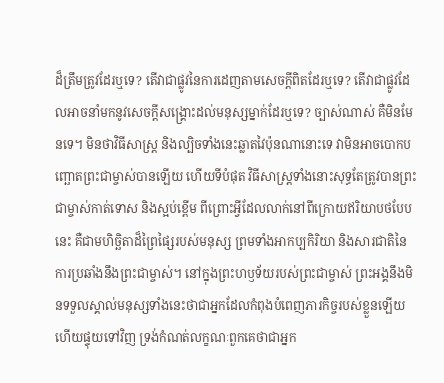ដ៏ត្រឹមត្រូវដែរឬទេ? តើវាជាផ្លូវនៃការដេញតាមសេចក្ដីពិតដែរឬទេ? តើវាជាផ្លូវដែលអាចនាំមកនូវសេចក្ដីសង្រ្គោះដល់មនុស្សម្នាក់ដែរឬទេ? ច្បាស់ណាស់ គឺមិនមែនទេ។ មិនថាវិធីសាស្ត្រ និងល្បិចទាំងនេះឆ្លាតវៃប៉ុនណានោះទេ វាមិនអាចបោកបញ្ឆោតព្រះជាម្ចាស់បានឡើយ ហើយទីបំផុត វិធីសាស្ត្រទាំងនោះសុទ្ធតែត្រូវបានព្រះជាម្ចាស់កាត់ទោស និងស្អប់ខ្ពើម ពីព្រោះអ្វីដែលលាក់នៅពីក្រោយឥរិយាបថបែបនេះ គឺជាមហិច្ឆិតាដ៏ព្រៃផ្សៃរបស់មនុស្ស ព្រមទាំងអាកប្បកិរិយា និងសារជាតិនៃការប្រឆាំងនឹងព្រះជាម្ចាស់។ នៅក្នុងព្រះហឫទ័យរបស់ព្រះជាម្ចាស់ ព្រះអង្គនឹងមិនទទួលស្គាល់មនុស្សទាំងនេះថាជាអ្នកដែលកំពុងបំពេញភារកិច្ចរបស់ខ្លួនឡើយ ហើយផ្ទុយទៅវិញ ទ្រង់កំណត់លក្ខណៈពួកគេថាជាអ្នក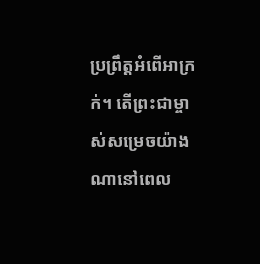ប្រព្រឹត្តអំពើអាក្រក់។ តើព្រះជាម្ចាស់សម្រេចយ៉ាងណានៅពេល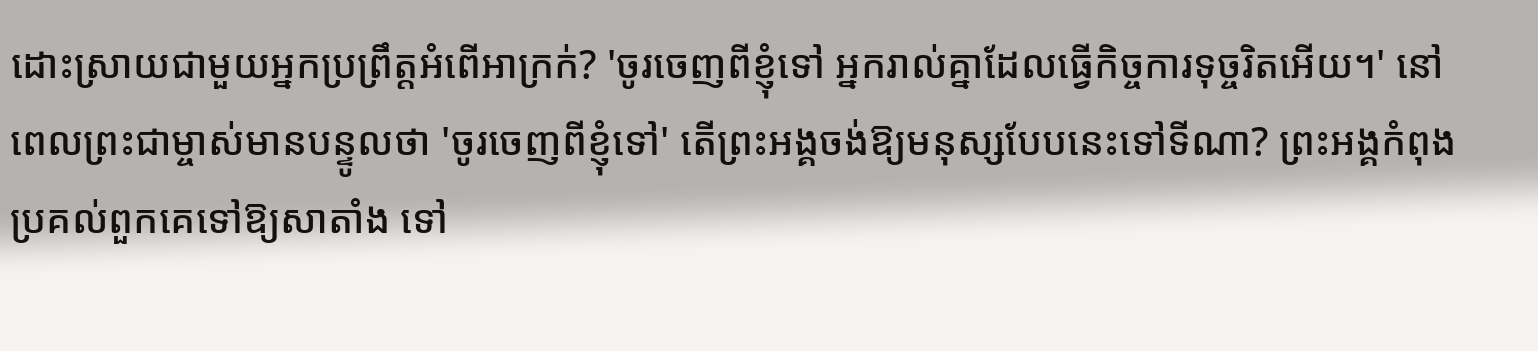ដោះស្រាយជាមួយអ្នកប្រព្រឹត្តអំពើអាក្រក់? 'ចូរចេញពីខ្ញុំទៅ អ្នករាល់គ្នាដែលធ្វើកិច្ចការទុច្ចរិតអើយ។' នៅពេលព្រះជាម្ចាស់មានបន្ទូលថា 'ចូរចេញពីខ្ញុំទៅ' តើព្រះអង្គចង់ឱ្យមនុស្សបែបនេះទៅទីណា? ព្រះអង្គកំពុងប្រគល់ពួកគេទៅឱ្យសាតាំង ទៅ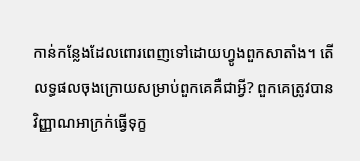កាន់កន្លែងដែលពោរពេញទៅដោយហ្វូងពួកសាតាំង។ តើលទ្ធផលចុងក្រោយសម្រាប់ពួកគេគឺជាអ្វី? ពួកគេត្រូវបានវិញ្ញាណអាក្រក់ធ្វើទុក្ខ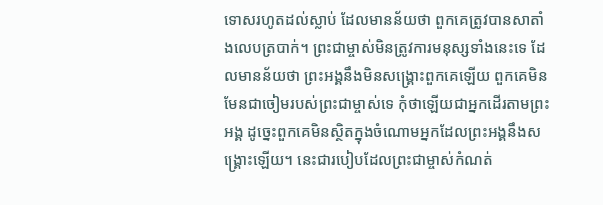ទោសរហូតដល់ស្លាប់ ដែលមានន័យថា ពួកគេត្រូវបានសាតាំងលេបត្របាក់។ ព្រះជាម្ចាស់មិនត្រូវការមនុស្សទាំងនេះទេ ដែលមានន័យថា ព្រះអង្គនឹងមិនសង្រ្គោះពួកគេឡើយ ពួកគេមិនមែនជាចៀមរបស់ព្រះជាម្ចាស់ទេ កុំថាឡើយជាអ្នកដើរតាមព្រះអង្គ ដូច្នេះពួកគេមិនស្ថិតក្នុងចំណោមអ្នកដែលព្រះអង្គនឹងសង្រ្គោះឡើយ។ នេះជារបៀបដែលព្រះជាម្ចាស់កំណត់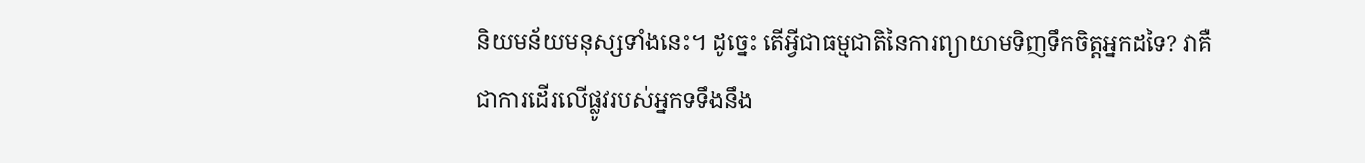និយមន័យមនុស្សទាំងនេះ។ ដូច្នេះ តើអ្វីជាធម្មជាតិនៃការព្យាយាមទិញទឹកចិត្តអ្នកដទៃ? វាគឺជាការដើរលើផ្លូវរបស់អ្នកទទឹងនឹង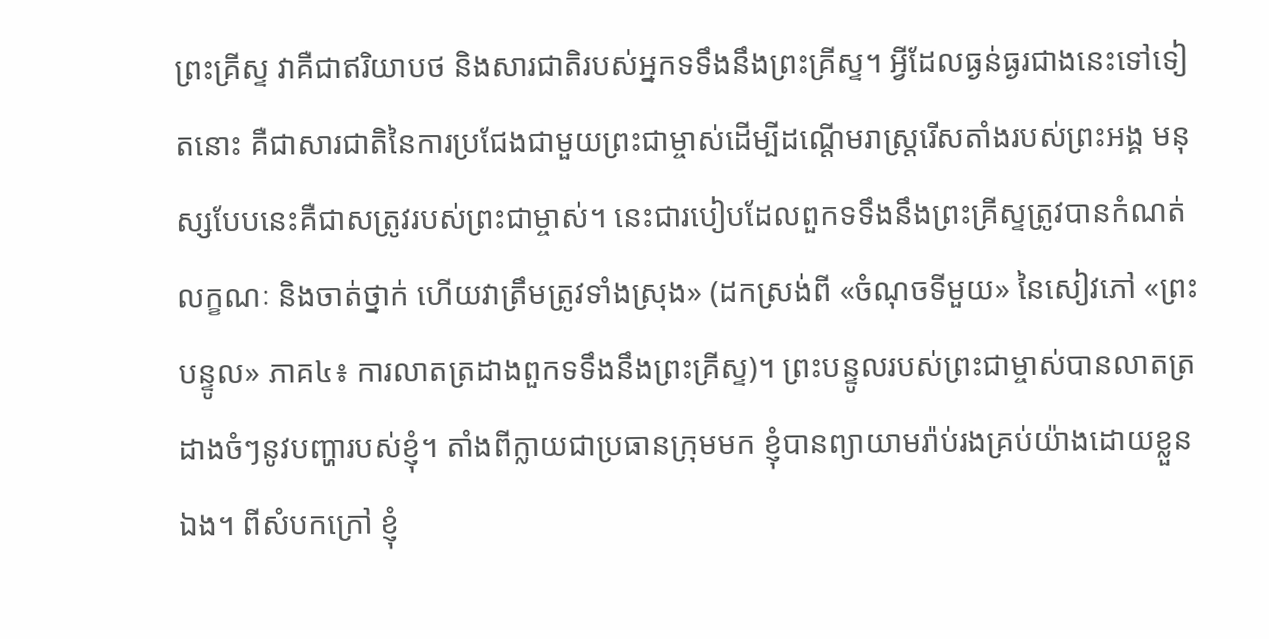ព្រះគ្រីស្ទ វាគឺជាឥរិយាបថ និងសារជាតិរបស់អ្នកទទឹងនឹងព្រះគ្រីស្ទ។ អ្វីដែលធ្ងន់ធ្ងរជាងនេះទៅទៀតនោះ គឺជាសារជាតិនៃការប្រជែងជាមួយព្រះជាម្ចាស់ដើម្បីដណ្ដើមរាស្ដ្ររើសតាំងរបស់ព្រះអង្គ មនុស្សបែបនេះគឺជាសត្រូវរបស់ព្រះជាម្ចាស់។ នេះជារបៀបដែលពួកទទឹងនឹងព្រះគ្រីស្ទត្រូវបានកំណត់លក្ខណៈ និងចាត់ថ្នាក់ ហើយវាត្រឹមត្រូវទាំងស្រុង» (ដកស្រង់ពី «ចំណុចទីមួយ» នៃសៀវភៅ «ព្រះបន្ទូល» ភាគ៤៖ ការលាតត្រដាងពួកទទឹងនឹងព្រះគ្រីស្ទ)។ ព្រះបន្ទូលរបស់ព្រះជាម្ចាស់បានលាតត្រដាងចំៗនូវបញ្ហារបស់ខ្ញុំ។ តាំងពីក្លាយជាប្រធានក្រុមមក ខ្ញុំបានព្យាយាមរ៉ាប់រងគ្រប់យ៉ាងដោយខ្លួនឯង។ ពីសំបកក្រៅ ខ្ញុំ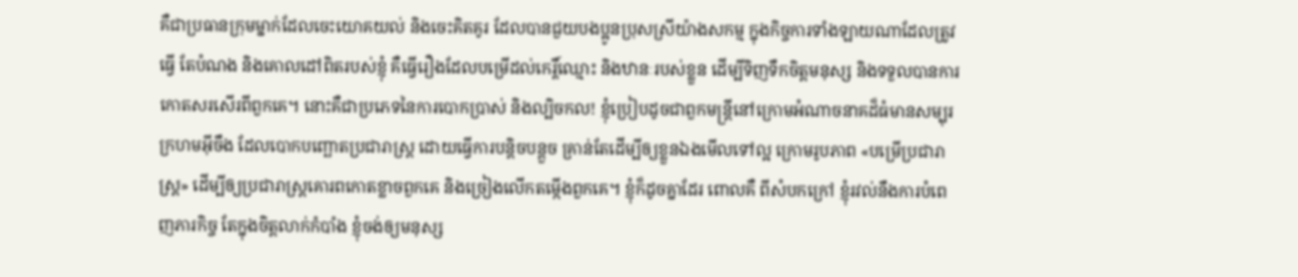គឺជាប្រធានក្រុមម្នាក់ដែលចេះយោគយល់ និងចេះគិតគូរ ដែលបានជួយបងប្អូនប្រុសស្រីយ៉ាងសកម្ម ក្នុងកិច្ចការទាំងឡាយណាដែលត្រូវធ្វើ តែបំណង និងគោលដៅពិតរបស់ខ្ញុំ គឺធ្វើរឿងដែលបម្រើដល់កេរ្តិ៍ឈ្មោះ និងឋានៈរបស់ខ្លួន ដើម្បីទិញទឹកចិត្តមនុស្ស និងទទួលបានការកោតសរសើរពីពួកគេ។ នោះគឺជាប្រភេទនៃការបោកប្រាស់ និងល្បិចកល! ខ្ញុំប្រៀបដូចជាពួកមន្ត្រីនៅក្រោមអំណាចនាគដ៏ធំមានសម្បុរក្រហមអ៊ីចឹង ដែលបោកបញ្ឆោតប្រជារាស្ត្រ ដោយធ្វើការបន្តិចបន្តួច គ្រាន់តែដើម្បីឲ្យខ្លួនឯងមើលទៅល្អ ក្រោមរូបភាព «បម្រើប្រជារាស្ត្រ» ដើម្បីឲ្យប្រជារាស្ត្រគោរពកោតខ្លាចពួកគេ និងច្រៀងលើកតម្កើងពួកគេ។ ខ្ញុំក៏ដូចគ្នាដែរ ពោលគឺ ពីសំបកក្រៅ ខ្ញុំរវល់នឹងការបំពេញភារកិច្ច តែក្នុងចិត្តលាក់កំបាំង ខ្ញុំចង់ឲ្យមនុស្ស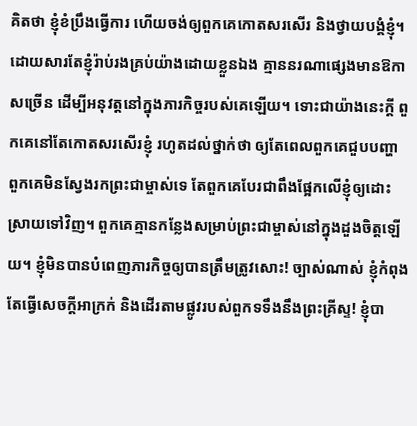គិតថា ខ្ញុំខំប្រឹងធ្វើការ ហើយចង់ឲ្យពួកគេកោតសរសើរ និងថ្វាយបង្គំខ្ញុំ។ ដោយសារតែខ្ញុំរ៉ាប់រងគ្រប់យ៉ាងដោយខ្លួនឯង គ្មាននរណាផ្សេងមានឱកាសច្រើន ដើម្បីអនុវត្តនៅក្នុងភារកិច្ចរបស់គេឡើយ។ ទោះជាយ៉ាងនេះក្ដី ពួកគេនៅតែកោតសរសើរខ្ញុំ រហូតដល់ថ្នាក់ថា ឲ្យតែពេលពួកគេជួបបញ្ហា ពួកគេមិនស្វែងរកព្រះជាម្ចាស់ទេ តែពួកគេបែរជាពឹងផ្អែកលើខ្ញុំឲ្យដោះស្រាយទៅវិញ។ ពួកគេគ្មានកន្លែងសម្រាប់ព្រះជាម្ចាស់នៅក្នុងដួងចិត្តឡើយ។ ខ្ញុំមិនបានបំពេញភារកិច្ចឲ្យបានត្រឹមត្រូវសោះ! ច្បាស់ណាស់ ខ្ញុំកំពុងតែធ្វើសេចក្ដីអាក្រក់ និងដើរតាមផ្លូវរបស់ពួកទទឹងនឹងព្រះគ្រីស្ទ! ខ្ញុំបា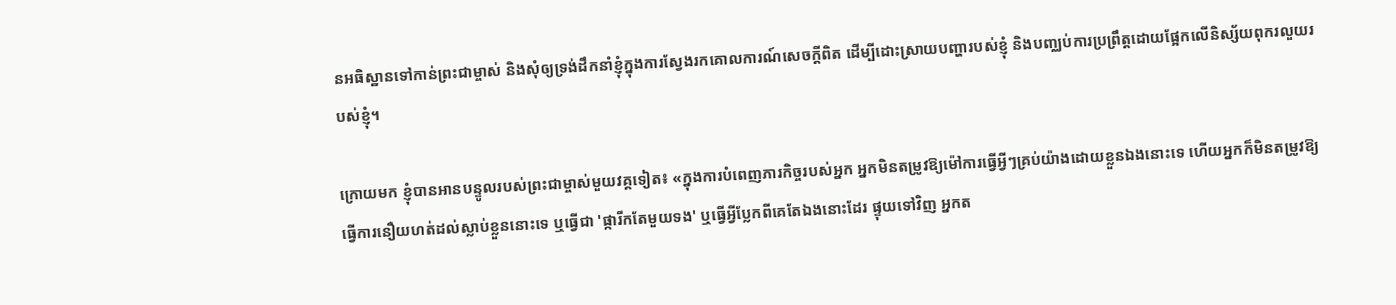នអធិស្ឋានទៅកាន់ព្រះជាម្ចាស់ និងសុំឲ្យទ្រង់ដឹកនាំខ្ញុំក្នុងការស្វែងរកគោលការណ៍សេចក្តីពិត ដើម្បីដោះស្រាយបញ្ហារបស់ខ្ញុំ និងបញ្ឈប់ការប្រព្រឹត្តដោយផ្អែកលើនិស្ស័យពុករលួយរបស់ខ្ញុំ។

ក្រោយមក ខ្ញុំបានអានបន្ទូលរបស់ព្រះជាម្ចាស់មួយវគ្គទៀត៖ «ក្នុងការបំពេញភារកិច្ចរបស់អ្នក អ្នកមិនតម្រូវឱ្យម៉ៅការធ្វើអ្វីៗគ្រប់យ៉ាងដោយខ្លួនឯងនោះទេ ហើយអ្នកក៏មិនតម្រូវឱ្យធ្វើការនឿយហត់ដល់ស្លាប់ខ្លួននោះទេ ឬធ្វើជា 'ផ្ការីកតែមួយទង' ឬធ្វើអ្វីប្លែកពីគេតែឯងនោះដែរ ផ្ទុយទៅវិញ អ្នកត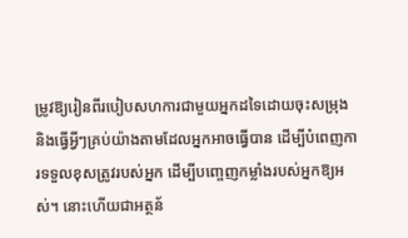ម្រូវឱ្យរៀនពីរបៀបសហការជាមួយអ្នកដទៃដោយចុះសម្រុង និងធ្វើអ្វីៗគ្រប់យ៉ាងតាមដែលអ្នកអាចធ្វើបាន ដើម្បីបំពេញការទទួលខុសត្រូវរបស់អ្នក ដើម្បីបញ្ចេញកម្លាំងរបស់អ្នកឱ្យអស់។ នោះហើយជាអត្ថន័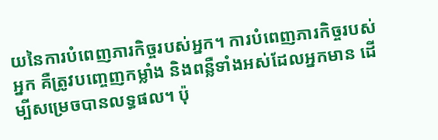យនៃការបំពេញភារកិច្ចរបស់អ្នក។ ការបំពេញភារកិច្ចរបស់អ្នក គឺត្រូវបញ្ចេញកម្លាំង និងពន្លឺទាំងអស់ដែលអ្នកមាន ដើម្បីសម្រេចបានលទ្ធផល។ ប៉ុ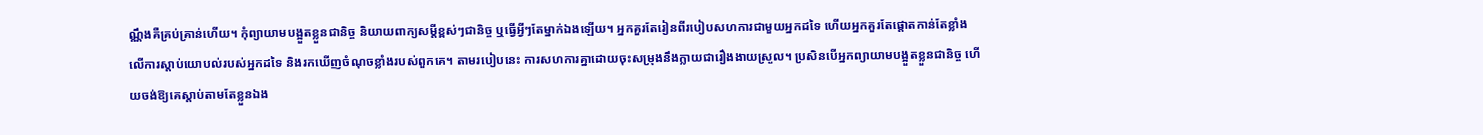ណ្ណឹងគឺគ្រប់គ្រាន់ហើយ។ កុំព្យាយាមបង្អួតខ្លួនជានិច្ច និយាយពាក្យសម្ដីខ្ពស់ៗជានិច្ច ឬធ្វើអ្វីៗតែម្នាក់ឯងឡើយ។ អ្នកគួរតែរៀនពីរបៀបសហការជាមួយអ្នកដទៃ ហើយអ្នកគួរតែផ្ដោតកាន់តែខ្លាំងលើការស្ដាប់យោបល់របស់អ្នកដទៃ និងរកឃើញចំណុចខ្លាំងរបស់ពួកគេ។ តាមរបៀបនេះ ការសហការគ្នាដោយចុះសម្រុងនឹងក្លាយជារឿងងាយស្រួល។ ប្រសិនបើអ្នកព្យាយាមបង្អួតខ្លួនជានិច្ច ហើយចង់ឱ្យគេស្ដាប់តាមតែខ្លួនឯង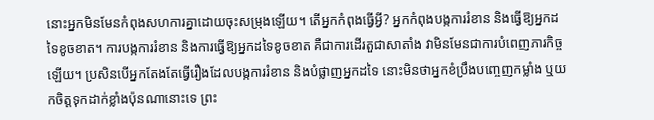នោះអ្នកមិនមែនកំពុងសហការគ្នាដោយចុះសម្រុងឡើយ។ តើអ្នកកំពុងធ្វើអ្វី? អ្នកកំពុងបង្កការរំខាន និងធ្វើឱ្យអ្នកដទៃខូចខាត។ ការបង្កការរំខាន និងការធ្វើឱ្យអ្នកដទៃខូចខាត គឺជាការដើរតួជាសាតាំង វាមិនមែនជាការបំពេញភារកិច្ចឡើយ។ ប្រសិនបើអ្នកតែងតែធ្វើរឿងដែលបង្កការរំខាន និងបំផ្លាញអ្នកដទៃ នោះមិនថាអ្នកខំប្រឹងបញ្ចេញកម្លាំង ឬយកចិត្តទុកដាក់ខ្លាំងប៉ុនណានោះទេ ព្រះ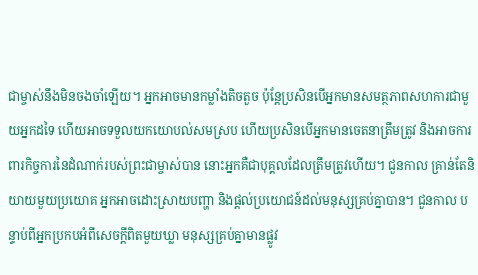ជាម្ចាស់នឹងមិនចងចាំឡើយ។ អ្នកអាចមានកម្លាំងតិចតួច ប៉ុន្តែប្រសិនបើអ្នកមានសមត្ថភាពសហការជាមួយអ្នកដទៃ ហើយអាចទទួលយកយោបល់សមស្រប ហើយប្រសិនបើអ្នកមានចេតនាត្រឹមត្រូវ និងអាចការពារកិច្ចការនៃដំណាក់របស់ព្រះជាម្ចាស់បាន នោះអ្នកគឺជាបុគ្គលដែលត្រឹមត្រូវហើយ។ ជួនកាល គ្រាន់តែនិយាយមួយប្រយោគ អ្នកអាចដោះស្រាយបញ្ហា និងផ្ដល់ប្រយោជន៍ដល់មនុស្សគ្រប់គ្នាបាន។ ជួនកាល បន្ទាប់ពីអ្នកប្រកបអំពីសេចក្ដីពិតមួយឃ្លា មនុស្សគ្រប់គ្នាមានផ្លូវ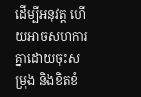ដើម្បីអនុវត្ត ហើយអាចសហការគ្នាដោយចុះសម្រុង និងខិតខំ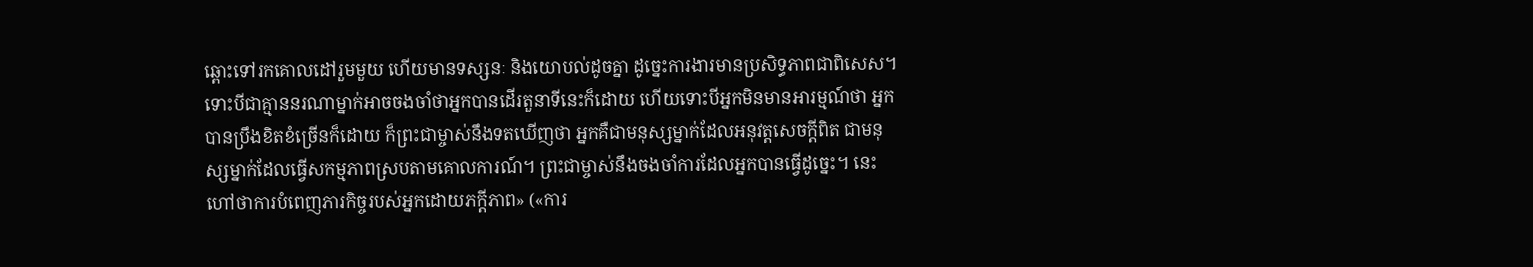ឆ្ពោះទៅរកគោលដៅរួមមួយ ហើយមានទស្សនៈ និងយោបល់ដូចគ្នា ដូច្នេះការងារមានប្រសិទ្ធភាពជាពិសេស។ ទោះបីជាគ្មាននរណាម្នាក់អាចចងចាំថាអ្នកបានដើរតួនាទីនេះក៏ដោយ ហើយទោះបីអ្នកមិនមានអារម្មណ៍ថា អ្នកបានប្រឹងខិតខំច្រើនក៏ដោយ ក៏ព្រះជាម្ចាស់នឹងទតឃើញថា អ្នកគឺជាមនុស្សម្នាក់ដែលអនុវត្តសេចក្ដីពិត ជាមនុស្សម្នាក់ដែលធ្វើសកម្មភាពស្របតាមគោលការណ៍។ ព្រះជាម្ចាស់នឹងចងចាំការដែលអ្នកបានធ្វើដូច្នេះ។ នេះហៅថាការបំពេញភារកិច្ចរបស់អ្នកដោយភក្ដីភាព» («ការ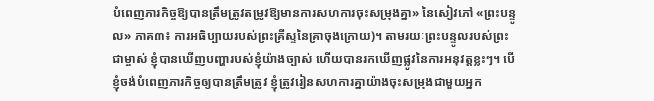បំពេញភារកិច្ចឱ្យបានត្រឹមត្រូវតម្រូវឱ្យមានការសហការចុះសម្រុងគ្នា» នៃសៀវភៅ «ព្រះបន្ទូល» ភាគ៣៖ ការអធិប្បាយរបស់ព្រះគ្រីស្ទនៃគ្រាចុងក្រោយ)។ តាមរយៈព្រះបន្ទូលរបស់ព្រះជាម្ចាស់ ខ្ញុំបានឃើញបញ្ហារបស់ខ្ញុំយ៉ាងច្បាស់ ហើយបានរកឃើញផ្លូវនៃការអនុវត្តខ្លះៗ។ បើខ្ញុំចង់បំពេញភារកិច្ចឲ្យបានត្រឹមត្រូវ ខ្ញុំត្រូវរៀនសហការគ្នាយ៉ាងចុះសម្រុងជាមួយអ្នក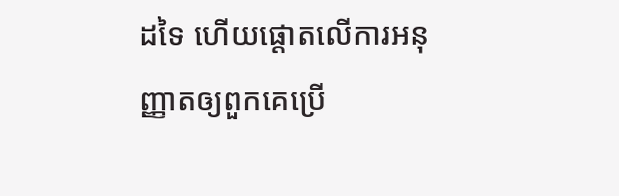ដទៃ ហើយផ្ដោតលើការអនុញ្ញាតឲ្យពួកគេប្រើ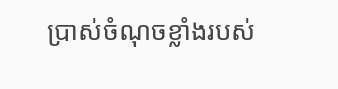ប្រាស់ចំណុចខ្លាំងរបស់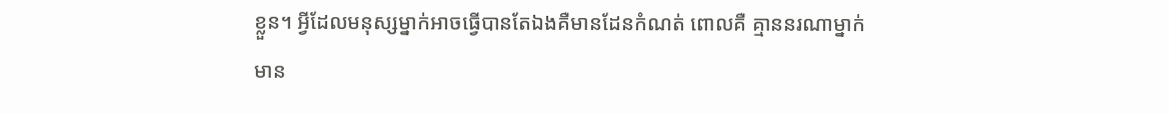ខ្លួន។ អ្វីដែលមនុស្សម្នាក់អាចធ្វើបានតែឯងគឺមានដែនកំណត់ ពោលគឺ គ្មាននរណាម្នាក់មាន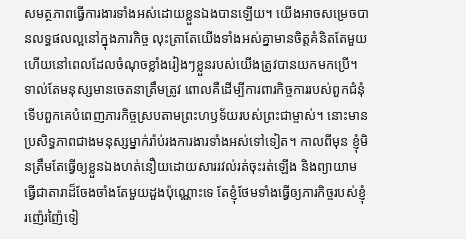សមត្ថភាពធ្វើការងារទាំងអស់ដោយខ្លួនឯងបានឡើយ។ យើងអាចសម្រេចបានលទ្ធផលល្អនៅក្នុងភារកិច្ច លុះត្រាតែយើងទាំងអស់គ្នាមានចិត្តគំនិតតែមួយ ហើយនៅពេលដែលចំណុចខ្លាំងរៀងៗខ្លួនរបស់យើងត្រូវបានយកមកប្រើ។ ទាល់តែមនុស្សមានចេតនាត្រឹមត្រូវ ពោលគឺដើម្បីការពារកិច្ចការរបស់ពួកជំនុំ ទើបពួកគេបំពេញភារកិច្ចស្របតាមព្រះហឫទ័យរបស់ព្រះជាម្ចាស់។ នោះមានប្រសិទ្ធភាពជាងមនុស្សម្នាក់រ៉ាប់រងការងារទាំងអស់ទៅទៀត។ កាលពីមុន ខ្ញុំមិនត្រឹមតែធ្វើឲ្យខ្លួនឯងហត់នឿយដោយសាររវល់រត់ចុះរត់ឡើង និងព្យាយាមធ្វើជាតារាដ៏ចែងចាំងតែមួយដួងប៉ុណ្ណោះទេ តែខ្ញុំថែមទាំងធ្វើឲ្យភារកិច្ចរបស់ខ្ញុំរញ៉េរញ៉ៃទៀ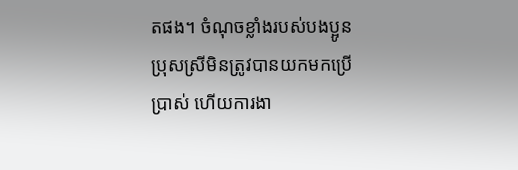តផង។ ចំណុចខ្លាំងរបស់បងប្អូនប្រុសស្រីមិនត្រូវបានយកមកប្រើប្រាស់ ហើយការងា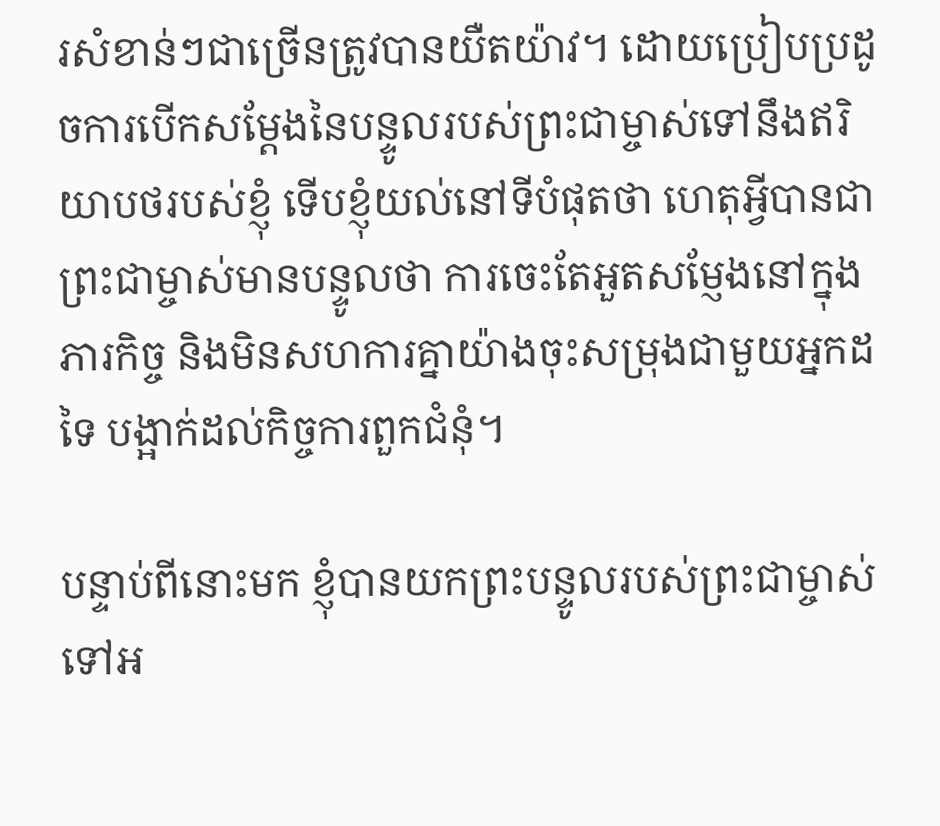រសំខាន់ៗជាច្រើនត្រូវបានយឺតយ៉ាវ។ ដោយប្រៀបប្រដូចការបើកសម្ដែងនៃបន្ទូលរបស់ព្រះជាម្ចាស់ទៅនឹងឥរិយាបថរបស់ខ្ញុំ ទើបខ្ញុំយល់នៅទីបំផុតថា ហេតុអ្វីបានជាព្រះជាម្ចាស់មានបន្ទូលថា ការចេះតែអួតសម្ញែងនៅក្នុងភារកិច្ច និងមិនសហការគ្នាយ៉ាងចុះសម្រុងជាមួយអ្នកដទៃ បង្អាក់ដល់កិច្ចការពួកជំនុំ។

បន្ទាប់ពីនោះមក ខ្ញុំបានយកព្រះបន្ទូលរបស់ព្រះជាម្ចាស់ទៅអ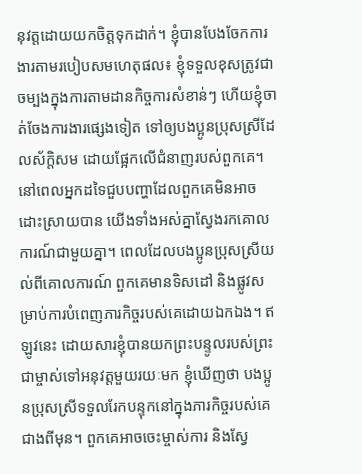នុវត្តដោយយកចិត្តទុកដាក់។ ខ្ញុំបានបែងចែកការងារតាមរបៀបសមហេតុផល៖ ខ្ញុំទទួលខុសត្រូវជាចម្បងក្នុងការតាមដានកិច្ចការសំខាន់ៗ ហើយខ្ញុំចាត់ចែងការងារផ្សេងទៀត ទៅឲ្យបងប្អូនប្រុសស្រីដែលស័ក្តិសម ដោយផ្អែកលើជំនាញរបស់ពួកគេ។ នៅពេលអ្នកដទៃជួបបញ្ហាដែលពួកគេមិនអាចដោះស្រាយបាន យើងទាំងអស់គ្នាស្វែងរកគោលការណ៍ជាមួយគ្នា។ ពេលដែលបងប្អូនប្រុសស្រីយល់ពីគោលការណ៍ ពួកគេមានទិសដៅ និងផ្លូវសម្រាប់ការបំពេញភារកិច្ចរបស់គេដោយឯកឯង។ ឥឡូវនេះ ដោយសារខ្ញុំបានយកព្រះបន្ទូលរបស់ព្រះជាម្ចាស់ទៅអនុវត្តមួយរយៈមក ខ្ញុំឃើញថា បងប្អូនប្រុសស្រីទទួលរែកបន្ទុកនៅក្នុងភារកិច្ចរបស់គេជាងពីមុន។ ពួកគេអាចចេះម្ចាស់ការ និងស្វែ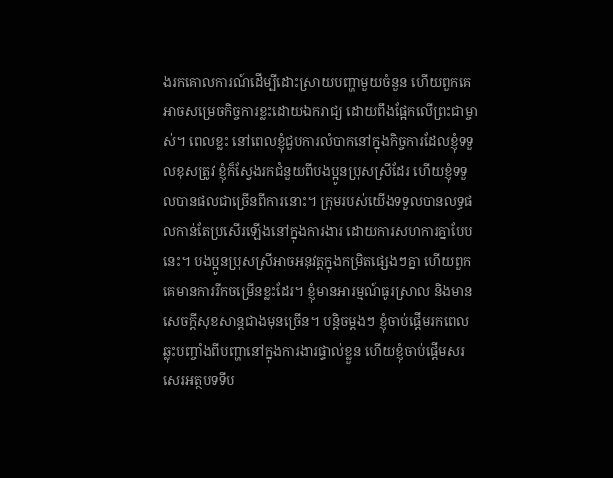ងរកគោលការណ៍ដើម្បីដោះស្រាយបញ្ហាមួយចំនួន ហើយពួកគេអាចសម្រេចកិច្ចការខ្លះដោយឯករាជ្យ ដោយពឹងផ្អែកលើព្រះជាម្ចាស់។ ពេលខ្លះ នៅពេលខ្ញុំជួបការលំបាកនៅក្នុងកិច្ចការដែលខ្ញុំទទួលខុសត្រូវ ខ្ញុំក៏ស្វែងរកជំនួយពីបងប្អូនប្រុសស្រីដែរ ហើយខ្ញុំទទួលបានផលជាច្រើនពីការនោះ។ ក្រុមរបស់យើងទទួលបានលទ្ធផលកាន់តែប្រសើរឡើងនៅក្នុងការងារ ដោយការសហការគ្នាបែបនេះ។ បងប្អូនប្រុសស្រីអាចអនុវត្តក្នុងកម្រិតផ្សេងៗគ្នា ហើយពួកគេមានការរីកចម្រើនខ្លះដែរ។ ខ្ញុំមានអារម្មណ៍ធូរស្រាល និងមានសេចក្ដីសុខសាន្តជាងមុនច្រើន។ បន្ដិចម្ដងៗ ខ្ញុំចាប់ផ្ដើមរកពេលឆ្លុះបញ្ចាំងពីបញ្ហានៅក្នុងការងារផ្ទាល់ខ្លួន ហើយខ្ញុំចាប់ផ្ដើមសរសេរអត្ថបទទីប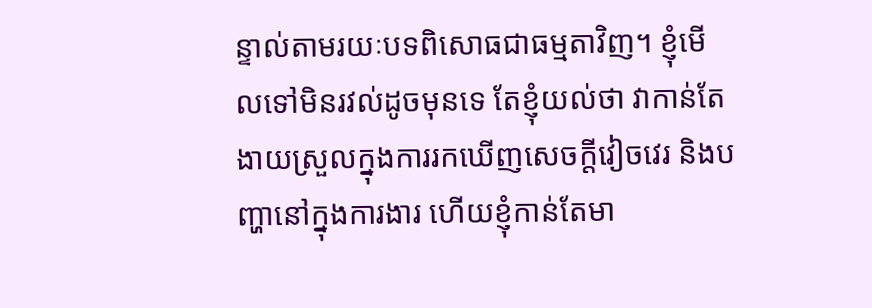ន្ទាល់តាមរយៈបទពិសោធជាធម្មតាវិញ។ ខ្ញុំមើលទៅមិនរវល់ដូចមុនទេ តែខ្ញុំយល់ថា វាកាន់តែងាយស្រួលក្នុងការរកឃើញសេចក្ដីវៀចវេរ និងបញ្ហានៅក្នុងការងារ ហើយខ្ញុំកាន់តែមា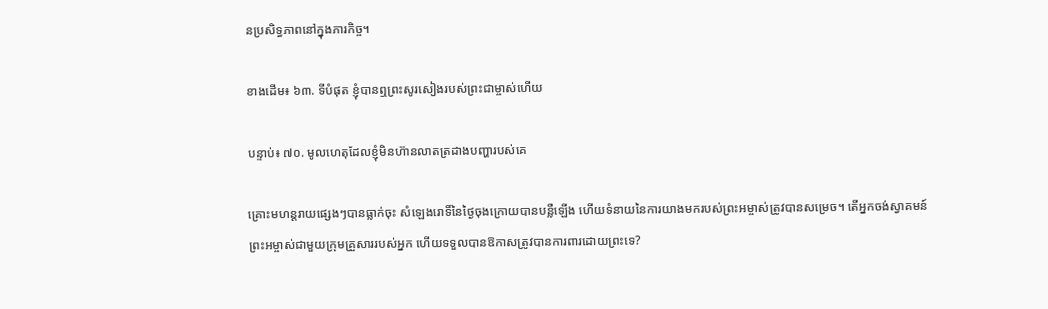នប្រសិទ្ធភាពនៅក្នុងភារកិច្ច។

ខាងដើម៖ ៦៣. ទីបំផុត ខ្ញុំបានឮព្រះសូរសៀងរបស់ព្រះជាម្ចាស់ហើយ

បន្ទាប់៖ ៧០. មូលហេតុដែលខ្ញុំមិនហ៊ានលាតត្រដាងបញ្ហារបស់គេ

គ្រោះមហន្តរាយផ្សេងៗបានធ្លាក់ចុះ សំឡេងរោទិ៍នៃថ្ងៃចុងក្រោយបានបន្លឺឡើង ហើយទំនាយនៃការយាងមករបស់ព្រះអម្ចាស់ត្រូវបានសម្រេច។ តើអ្នកចង់ស្វាគមន៍ព្រះអម្ចាស់ជាមួយក្រុមគ្រួសាររបស់អ្នក ហើយទទួលបានឱកាសត្រូវបានការពារដោយព្រះទេ?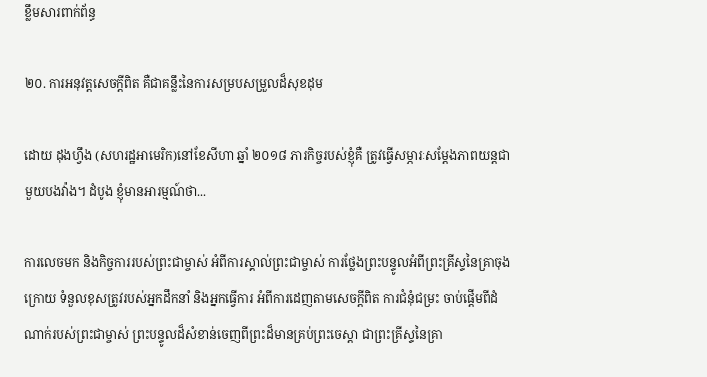ខ្លឹមសារពាក់ព័ន្ធ

២០. ការអនុវត្តសេចក្ដីពិត គឺជាគន្លឹះនៃការសម្របសម្រួលដ៏សុខដុម

ដោយ ដុងហ្វឹង (សហរដ្ឋអាមេរិក)នៅខែសីហា ឆ្នាំ ២០១៨ ភារកិច្ចរបស់ខ្ញុំគឺ ត្រូវធ្វើសម្ភារៈសម្ដែងភាពយន្តជាមួយបងវ៉ាង។ ដំបូង ខ្ញុំមានអារម្មណ៍ថា...

ការលេចមក និងកិច្ចការរបស់ព្រះជាម្ចាស់ អំពីការស្គាល់ព្រះជាម្ចាស់ ការថ្លែងព្រះបន្ទូលអំពីព្រះគ្រីស្ទនៃគ្រាចុងក្រោយ ទំនួលខុសត្រូវរបស់អ្នកដឹកនាំ និងអ្នកធ្វើការ អំពីការដេញតាមសេចក្តីពិត ការជំនុំជម្រះ ចាប់ផ្ដើមពីដំណាក់របស់ព្រះជាម្ចាស់ ព្រះបន្ទូលដ៏សំខាន់ចេញពីព្រះដ៏មានគ្រប់ព្រះចេស្ដា ជាព្រះគ្រីស្ទនៃគ្រា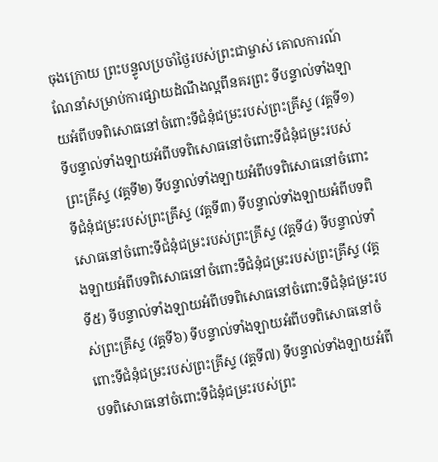ចុងក្រោយ ព្រះបន្ទូលប្រចាំថ្ងៃរបស់ព្រះជាម្ចាស់ គោលការណ៍ណែនាំសម្រាប់ការផ្សាយដំណឹងល្អពីនគរព្រះ ទីបន្ទាល់ទាំងឡាយអំពីបទពិសោធនៅចំពោះទីជំនុំជម្រះរបស់ព្រះគ្រីស្ទ (វគ្គទី១) ទីបន្ទាល់ទាំងឡាយអំពីបទពិសោធនៅចំពោះទីជំនុំជម្រះរបស់ព្រះគ្រីស្ទ (វគ្គទី២) ទីបន្ទាល់ទាំងឡាយអំពីបទពិសោធនៅចំពោះទីជំនុំជម្រះរបស់ព្រះគ្រីស្ទ (វគ្គទី៣) ទីបន្ទាល់ទាំងឡាយអំពីបទពិសោធនៅចំពោះទីជំនុំជម្រះរបស់ព្រះគ្រីស្ទ (វគ្គទី៤) ទីបន្ទាល់ទាំងឡាយអំពីបទពិសោធនៅចំពោះទីជំនុំជម្រះរបស់ព្រះគ្រីស្ទ (វគ្គទី៥) ទីបន្ទាល់ទាំងឡាយអំពីបទពិសោធនៅចំពោះទីជំនុំជម្រះរបស់ព្រះគ្រីស្ទ (វគ្គទី៦) ទីបន្ទាល់ទាំងឡាយអំពីបទពិសោធនៅចំពោះទីជំនុំជម្រះរបស់ព្រះគ្រីស្ទ (វគ្គទី៧) ទីបន្ទាល់ទាំងឡាយអំពីបទពិសោធនៅចំពោះទីជំនុំជម្រះរបស់ព្រះ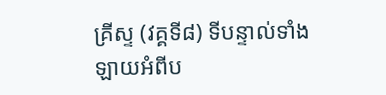គ្រីស្ទ (វគ្គទី៨) ទីបន្ទាល់ទាំងឡាយអំពីប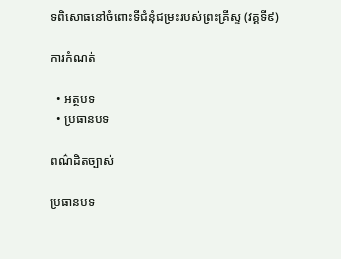ទពិសោធនៅចំពោះទីជំនុំជម្រះរបស់ព្រះគ្រីស្ទ (វគ្គទី៩)

ការកំណត់

  • អត្ថបទ
  • ប្រធានបទ

ពណ៌ដិតច្បាស់

ប្រធានបទ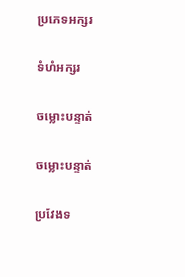ប្រភេទអក្សរ

ទំហំអក្សរ

ចម្លោះបន្ទាត់

ចម្លោះបន្ទាត់

ប្រវែងទ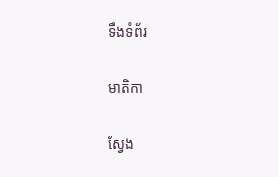ទឹងទំព័រ

មាតិកា

ស្វែង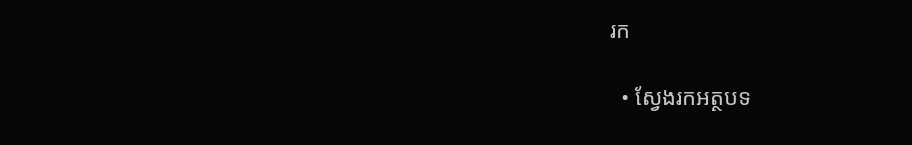រក

  • ស្វែងរកអត្ថបទ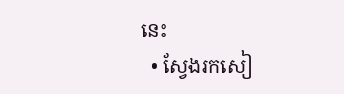នេះ
  • ស្វែងរកសៀ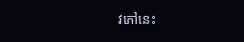វភៅនេះ